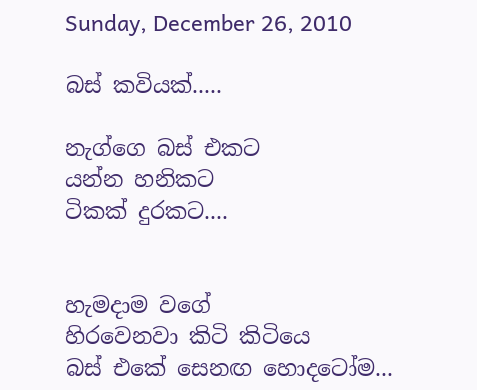Sunday, December 26, 2010

බස් කවියක්.....

නැග්ගෙ බස් එකට
යන්න හනිකට
ටිකක් දුරකට....


හැමදාම වගේ
හිරවෙනවා කිටි කිටියෙ
බස් එකේ සෙනඟ හොදටෝම...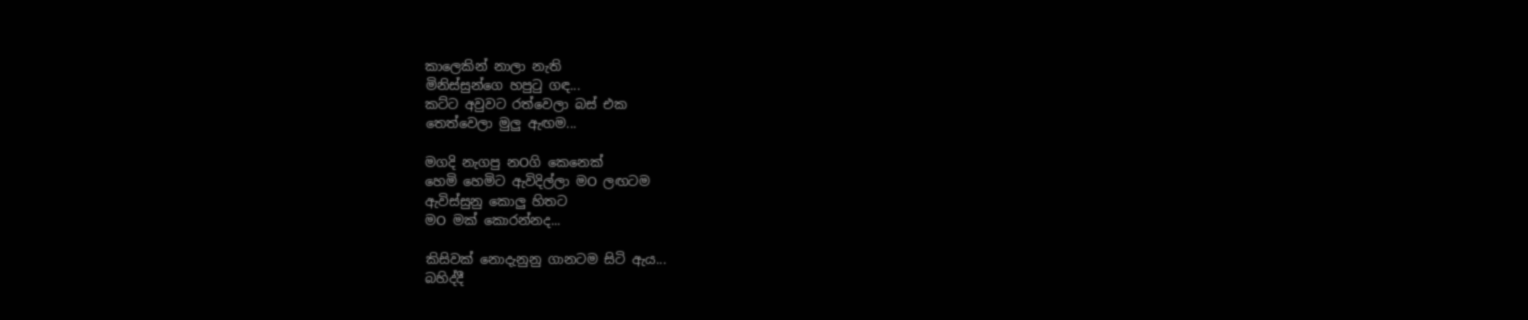කාලෙකින් නාලා නැති
මිනිස්සුන්ගෙ හපුටු ගඳ...
කට්ට අවුවට රත්වෙලා බස් එක
තෙත්වෙලා මුලු ඇඟම...

මගදි නැගපු නOගි කෙනෙක්
හෙමි හෙමිට ඇවිදිල්ලා මO ලඟටම
ඇවිස්සුනු කොලු හිතට
මO මක් කොරන්නද...

කිසිවක් නොදැනුනු ගානටම සිටි ඇය...
බහිද්දී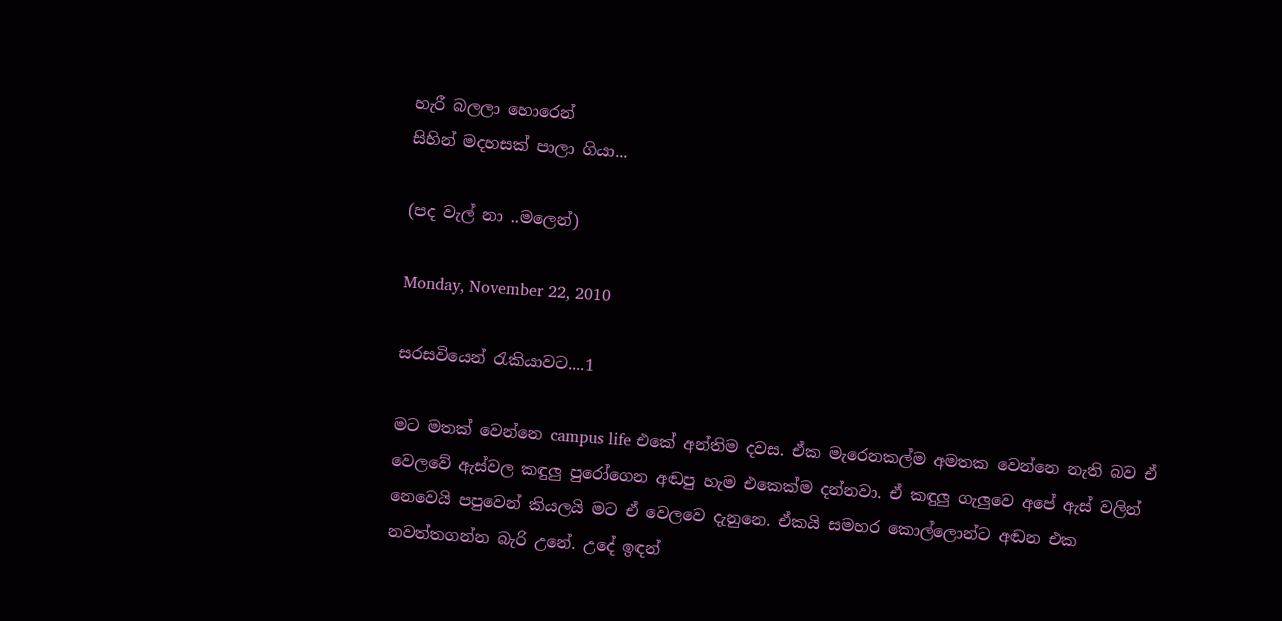හැරී බලලා හොරෙන්
සිහින් මදහසක් පාලා ගියා...

(පද වැල් නා ..මලෙන්)

Monday, November 22, 2010

සරසවියෙන් රැකියාවට....1

මට මතක් වෙන්නෙ campus life එකේ අන්තිම දවස. ඒක මැරෙනකල්ම අමතක වෙන්නෙ නැති බව ඒ වෙලවේ ඇස්වල කඳුලු පුරෝගෙන අඬපු හැම එකෙක්ම දන්නවා. ඒ කඳුලු ගැලුවෙ අපේ ඇස් වලින් නෙවෙයි පපුවෙන් කියලයි මට ඒ වෙලවෙ දැනුනෙ. ඒකයි සමහර කොල්ලොන්ට අඬන එක නවත්තගන්න බැරි උනේ. උදේ ඉඳන්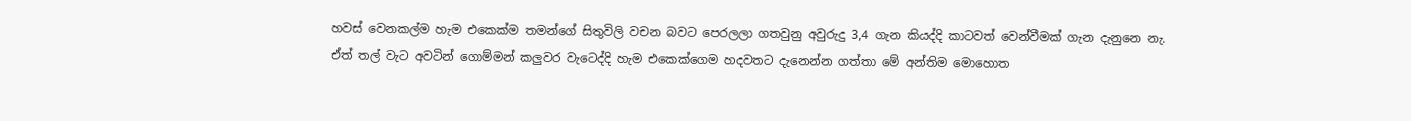හවස් වෙනකල්ම හැම එකෙක්ම තමන්ගේ සිතුවිලි වචන බවට පෙරලලා ගතවුනු අවුරුදු 3,4 ගැන කියද්දි කාටවත් වෙන්වීමක් ගැන දැනුනෙ නැ. ඒත් තල් වැට අවටින් ගොම්මන් කලුවර වැටෙද්දි හැම එකෙක්ගෙම හදවතට දැනෙන්න ගත්තා මේ අන්තිම මොහොත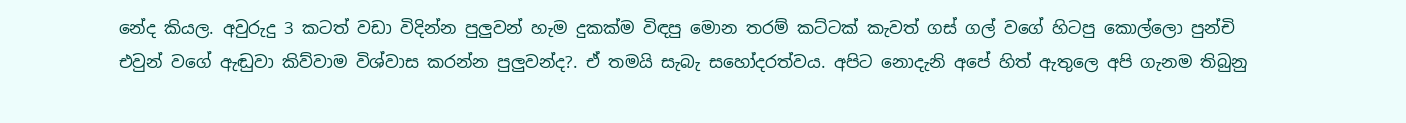නේද කියල. අවුරුදු 3 කටත් වඩා විදින්න පුලුවන් හැම දුකක්ම විඳපු මොන තරම් කට්ටක් කැවත් ගස් ගල් වගේ හිටපු කොල්ලො පුන්චි එවුන් වගේ ඇඬුවා කිව්වාම විශ්වාස කරන්න පුලුවන්ද?. ඒ තමයි සැබැ සහෝදරත්වය. අපිට නොදැනි අපේ හිත් ඇතුලෙ අපි ගැනම තිබුනු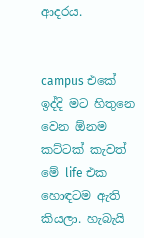ආදරය.


campus එකේ ඉද්දි මට හිතුනෙ වෙන ඕනම කට්ටක් කැවත් මේ life එක හොඳටම ඇති කියලා. හැබැයි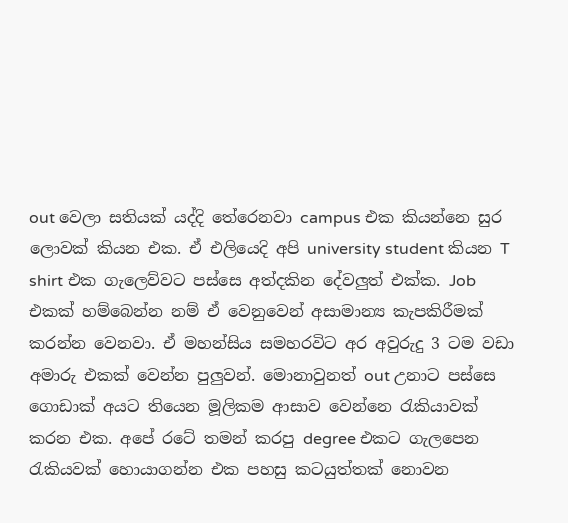out වෙලා සතියක් යද්දි තේරෙනවා campus එක කියන්නෙ සුර ලොවක් කියන එක. ඒ එලියෙදි අපි university student කියන T shirt එක ගැලෙව්වට පස්සෙ අත්දකින දේවලුත් එක්ක. Job එකක් හම්බෙන්න නම් ඒ වෙනුවෙන් අසාමාන්‍ය කැපකිරීමක් කරන්න වෙනවා. ඒ මහන්සිය සමහරවිට අර අවුරුදු 3 ටම වඩා අමාරු එකක් වෙන්න පුලුවන්. මොනාවුනත් out උනාට පස්සෙ ගොඩාක් අයට තියෙන මූලිකම ආසාව වෙන්නෙ රැකියාවක් කරන එක. අපේ රටේ තමන් කරපු degree එකට ගැලපෙන රැකියවක් හොයාගන්න එක පහසු කටයුත්තක් නොවන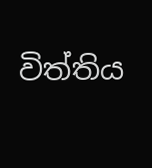විත්තිය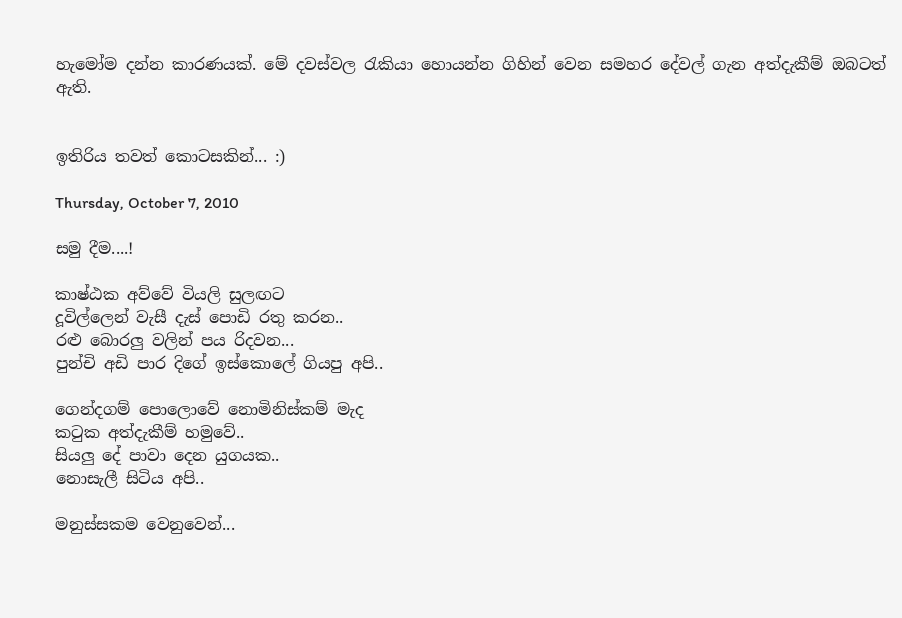හැමෝම දන්න කාරණයක්. මේ දවස්වල රැකියා හොයන්න ගිහින් වෙන සමහර දේවල් ගැන අත්දැකීම් ඔබටත් ඇති.


ඉතිරිය තවත් කොටසකින්... :)

Thursday, October 7, 2010

සමු දීම....!

කාෂ්ඨක අව්වේ වියලි සුලඟට
දූවිල්ලෙන් වැසී දැස් පොඩි රතු කරන..
රළු බොරලු වලින් පය රිදවන...
පුන්චි අඩි පාර දිගේ ඉස්කොලේ ගියපු අපි..

ගෙන්දගම් පොලොවේ නොමිනිස්කම් මැද
කටුක අත්දැකීම් හමුවේ..
සියලු දේ පාවා දෙන යුගයක..
නොසැලී සිටිය අපි..

මනුස්සකම වෙනුවෙන්...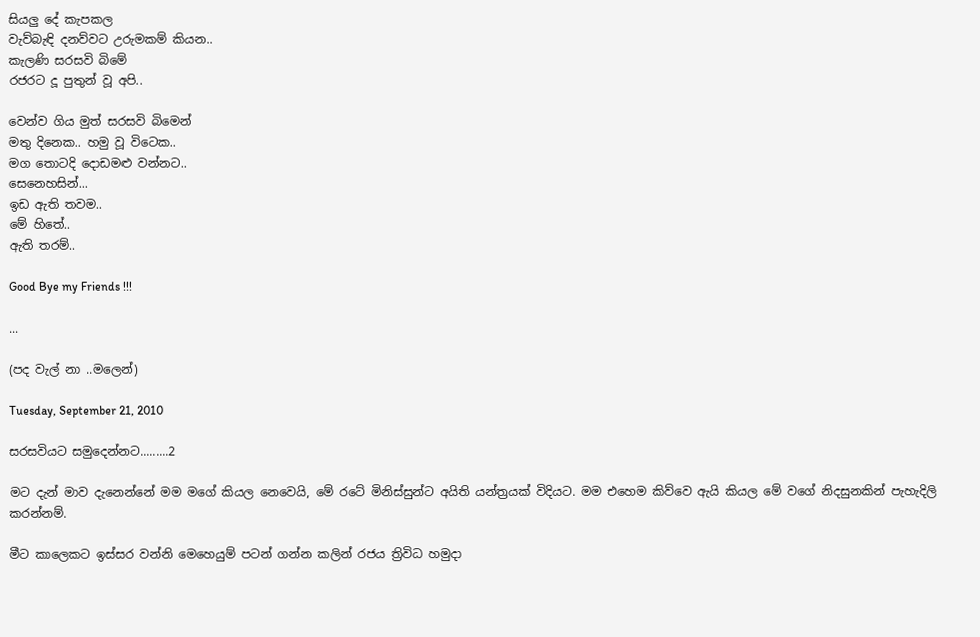සියලු දේ කැපකල
වැව්බැඳි දනව්වට උරුමකම් කියන..
කැලණි සරසවි බිමේ
රජරට දූ පුතුන් වූ අපි..

වෙන්ව ගිය මුත් සරසවි බිමෙන්
මතු දිනෙක.. හමු වූ විටෙක..
මග තොටදි දොඩමළු වන්නට..
සෙනෙහසින්...
ඉඩ ඇති තවම..
මේ හිතේ..
ඇති තරම්..

Good Bye my Friends !!!

...

(පද වැල් නා ..මලෙන්)

Tuesday, September 21, 2010

සරසවියට සමුදෙන්නට.........2

මට දැන් මාව දැනෙන්නේ මම මගේ කියල නෙවෙයි, මේ රටේ මිනිස්සුන්ට අයිති යන්ත්‍රයක් විදියට. මම එහෙම කිව්වෙ ඇයි කියල මේ වගේ නිදසුනකින් පැහැදිලි කරන්නම්.

මීට කාලෙකට ඉස්සර වන්නි මෙහෙයුම් පටන් ගන්න කලින් රජය ත්‍රිවිධ හමුදා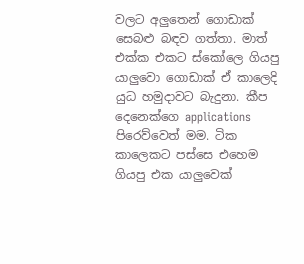වලට අලුතෙන් ගොඩාක් සෙබළු බඳව ගත්තා. මාත් එක්ක එකට ස්කෝලෙ ගියපු යාලුවො ගොඩාක් ඒ කාලෙදි යුධ හමුදාවට බැදුනා. කීප දෙනෙක්ගෙ applications පිරෙව්වෙත් මම. ටික කාලෙකට පස්සෙ එහෙම ගියපු එක යාලුවෙක්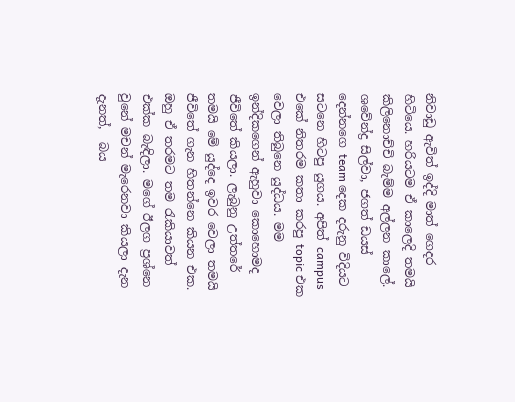නිවාඩු ඇවිත් ඉද්දි මාත් ගෙදර හිටියෙ. හරියටම ඒ කාලෙදි තමයි කිලිනොච්චි බැම්ම අල්ලන කාලේ. ශවේන්ද්‍ර සිල්වා, ජගත් ඩයස් දෙන්නගෙ team දෙක දරුනු විදියට සටනෙ හිටපු යුගය. අපිත් campus එකේ නිතරම කතා කරපු topic එක වෙලා තිබුනෙ යුද්ධය. මම ඉන්දිකගෙන් ඇහුවා කොහොමද ජීවිතේ කියලා. ලැබුනු උත්තරේ තමයි මේ යුද්දෙ ඉවර වෙලා තමයි ජීවිතේ ගැන හිතන්නෙ කියන එක. ඔහු ඒ තරමට තම රැකියාවත් එක්ක බැඳිලා. මගේ ඊලග ප්‍රශ්නෙ වුනේ මචන් මැරෙනවා කියලා දැන දැනත්,  බය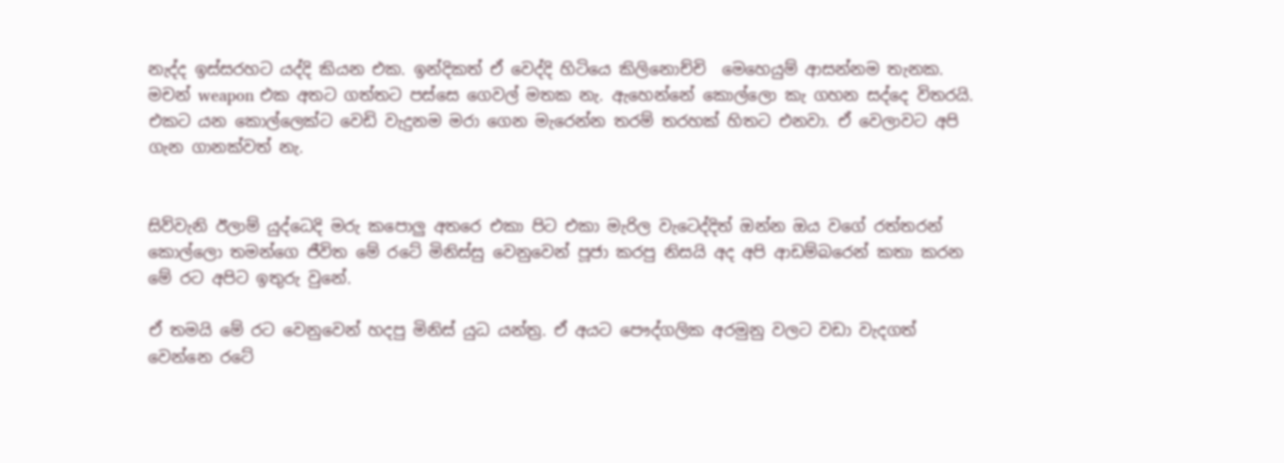නැද්ද ඉස්සරහට යද්දි කියන එක. ඉන්දිකත් ඒ වෙද්දි හිටියෙ කිලිනොච්චි  මෙහෙයුම් ආසන්නම තැනක. මචන් weapon එක අතට ගත්තට පස්සෙ ගෙවල් මතක නැ. ඇහෙන්නේ කොල්ලො කැ ගහන සද්දෙ විතරයි. එකට යන කොල්ලෙක්ට වෙඩි වැදුනම මරා ගෙන මැරෙන්න තරම් තරහක් හිතට එනවා. ඒ වෙලාවට අපි ගැන ගානක්වත් නැ.


සිව්වැනි ඊලාම් යුද්ධෙදි මරු කපොලු අතරෙ එකා පිට එකා මැරිල වැටෙද්දිත් ඔන්න ඔය වගේ රත්තරන් කොල්ලො තමන්ගෙ ජීවිත මේ රටේ මිනිස්සු වෙනුවෙන් පූජා කරපු නිසයි අද අපි ආඩම්බරෙන් කතා කරන මේ රට අපිට ඉතුරු වුනේ.

ඒ තමයි මේ රට වෙනුවෙන් හදපු මිනිස් යුධ යන්ත්‍ර. ඒ අයට පෞද්ගලික අරමුනු වලට වඩා වැදගත් වෙන්නෙ රටේ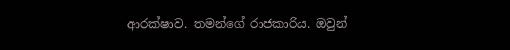ආරක්ෂාව. තමන්ගේ රාජකාරිය. ඔවුන්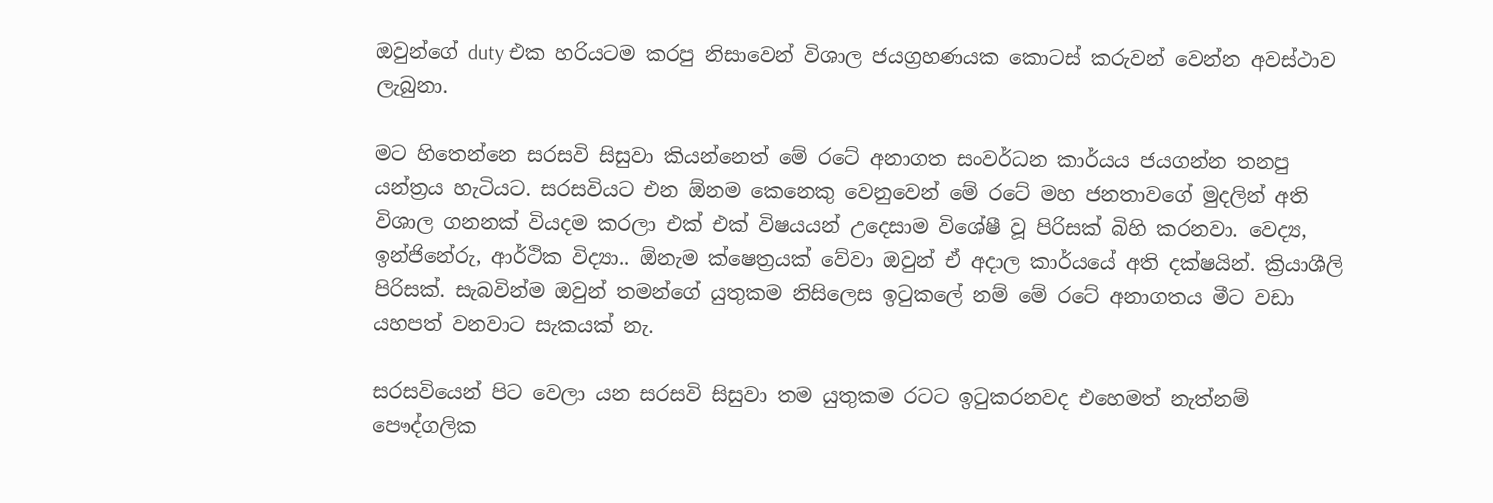ඔවුන්ගේ duty එක හරියටම කරපු නිසාවෙන් විශාල ජයග්‍රහණයක කොටස් කරුවන් වෙන්න අවස්ථාව ලැබුනා.

මට හිතෙන්නෙ සරසවි සිසුවා කියන්නෙත් මේ රටේ අනාගත සංවර්ධන කාර්යය ජයගන්න තනපු යන්ත්‍රය හැටියට. සරසවියට එන ඕනම කෙනෙකු වෙනුවෙන් මේ රටේ මහ ජනතාවගේ මුදලින් අති විශාල ගනනක් වියදම කරලා එක් එක් විෂයයන් උදෙසාම විශේෂී වූ පිරිසක් බිහි කරනවා. වෙද්‍ය, ඉන්ජිනේරු, ආර්ථික විද්‍යා.. ඕනැම ක්ෂෙත්‍රයක් වේවා ඔවුන් ඒ අදාල කාර්යයේ අති දක්ෂයින්. ක්‍රියාශීලි පිරිසක්. සැබවින්ම ඔවුන් තමන්ගේ යුතුකම නිසිලෙස ඉටුකලේ නම් මේ රටේ අනාගතය මීට වඩා යහපත් වනවාට සැකයක් නැ.

සරසවියෙන් පිට වෙලා යන සරසවි සිසුවා තම යුතුකම රටට ඉටුකරනවද එහෙමත් නැත්නම් පෞද්ගලික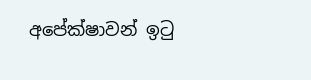අපේක්ෂාවන් ඉටු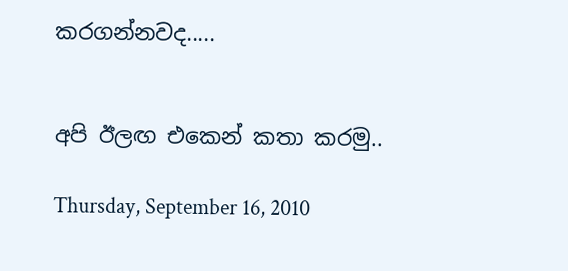කරගන්නවද.....


අපි ඊලඟ එකෙන් කතා කරමු..

Thursday, September 16, 2010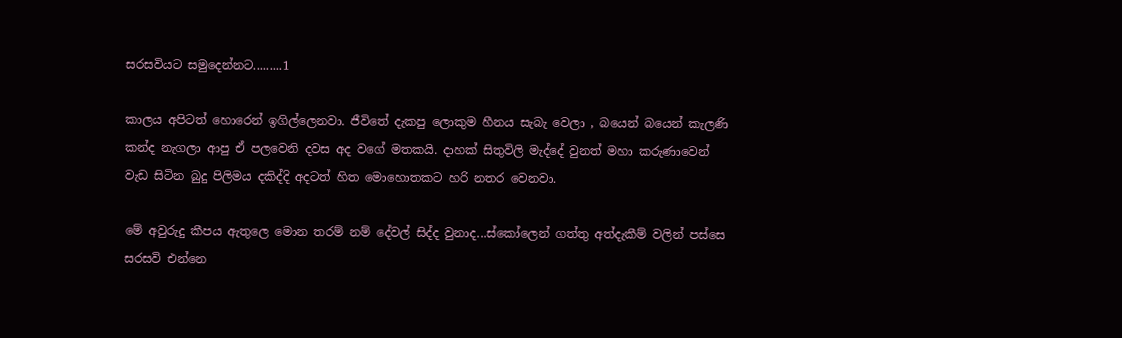සරසවියට සමුදෙන්නට.........1

කාලය අපිටත් හොරෙන් ඉගිල්ලෙනවා. ජීවිතේ දැකපු ලොකුම හීනය සැබැ වෙලා , බයෙන් බයෙන් කැලණි කන්ද නැගලා ආපු ඒ පලවෙනි දවස අද වගේ මතකයි. දාහක් සිතුවිලි මැද්දේ වුනත් මහා කරුණාවෙන් වැඩ සිටින බුදු පිලිමය දකිද්දි අදටත් හිත මොහොතකට හරි නතර වෙනවා.

මේ අවුරුදු කීපය ඇතුලෙ මොන තරම් නම් දේවල් සිද්ද වුනාද...ස්කෝලෙන් ගත්තු අත්දැකීම් වලින් පස්සෙ සරසවි එන්නෙ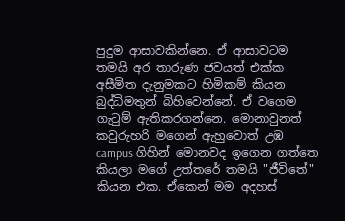පුදුම ආසාවකින්නෙ. ඒ ආසාවටම තමයි අර තාරුණ ජවයත් එක්ක අසීමිත දැනුමකට හිමිකම් කියන බුද්ධිමතුන් බිහිවෙන්නේ. ඒ වගෙම ගැටුම් ඇතිකරගන්නෙ. මොනාවුනත් කවුරුහරි මගෙන් ඇහුවොත් උඹ campus ගිහින් මොනවද ඉගෙන ගත්තෙ කියලා මගේ උත්තරේ තමයි "ජීවිතේ" කියන එක. ඒකෙන් මම අදහස්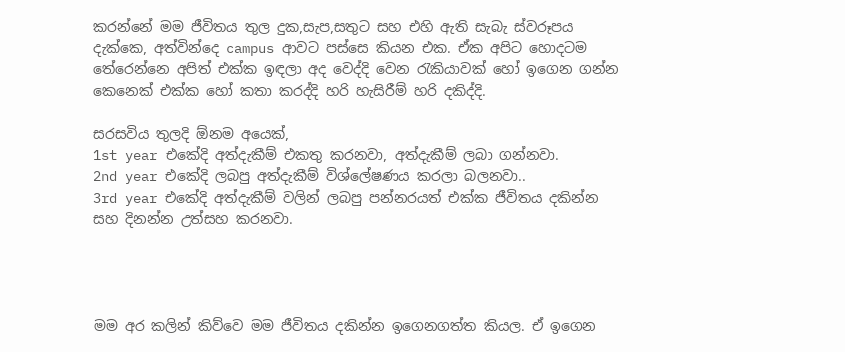කරන්නේ මම ජීවිතය තුල දුක,සැප,සතුට සහ එහි ඇති සැබැ ස්වරූපය දැක්කෙ, අත්වින්දෙ campus ආවට පස්සෙ කියන එක. ඒක අපිට හොදටම තේරෙන්නෙ අපිත් එක්ක ඉඳලා අද වෙද්දි වෙන රැකියාවක් හෝ ඉගෙන ගන්න කෙනෙක් එක්ක හෝ කතා කරද්දි හරි හැසිරීම් හරි දකිද්දි.

සරසවිය තුලදි ඕනම අයෙක්,
1st year එකේදි අත්දැකීම් එකතු කරනවා, අත්දැකීම් ලබා ගන්නවා.
2nd year එකේදි ලබපු අත්දැකීම් විශ්ලේෂණය කරලා බලනවා..
3rd year එකේදි අත්දැකීම් වලින් ලබපු පන්නරයත් එක්ක ජීවිතය දකින්න සහ දිනන්න උත්සහ කරනවා.




මම අර කලින් කිව්වෙ මම ජීවිතය දකින්න ඉගෙනගත්ත කියල. ඒ ඉගෙන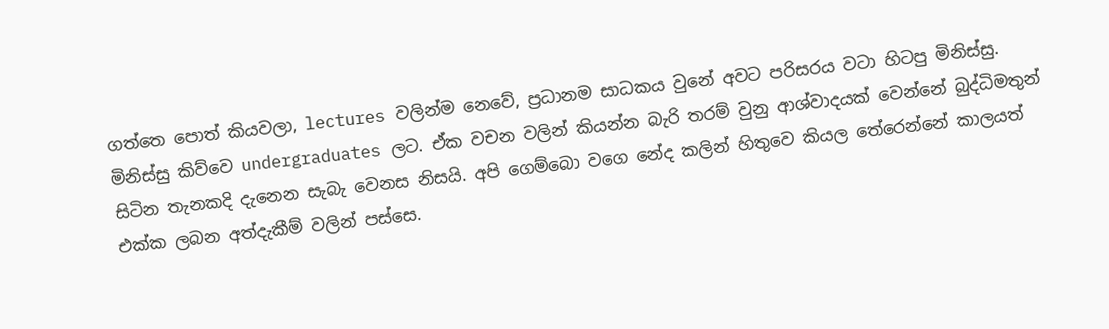ගත්තෙ පොත් කියවලා, lectures වලින්ම නෙවේ, ප්‍රධානම සාධකය වුනේ අවට පරිසරය වටා හිටපු මිනිස්සු. මිනිස්සු කිව්වෙ undergraduates ලට. ඒක වචන වලින් කියන්න බැරි තරම් වුනු ආශ්වාදයක් වෙන්නේ බුද්ධිමතුන් සිටින තැනකදි දැනෙන සැබැ වෙනස නිසයි. අපි ගෙම්බො වගෙ නේද කලින් හිතුවෙ කියල තේරෙන්නේ කාලයත් එක්ක ලබන අත්දැකීම් වලින් පස්සෙ.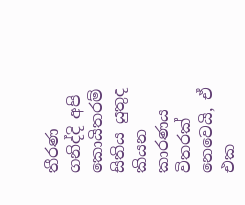තීරණ ගනිද්දි අපි කොයිතරම් සිතිය යුතුද කියන කාරණය විතරක් නෙවෙයි, ඒ එක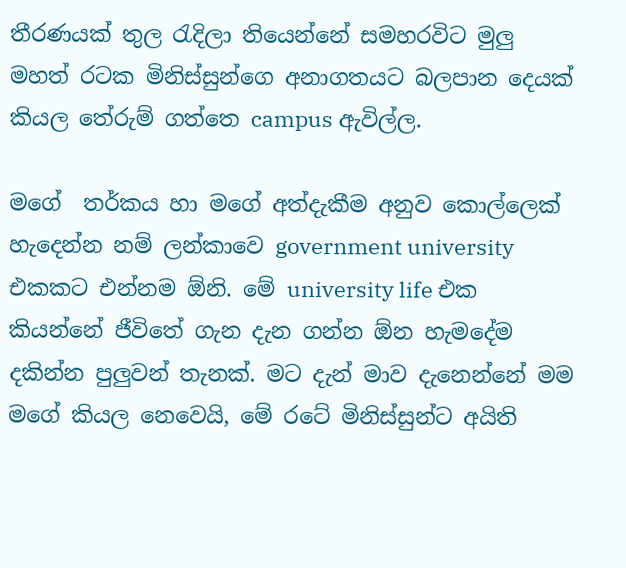තීරණයක් තුල රැදිලා තියෙන්නේ සමහරවිට මුලු මහත් රටක මිනිස්සුන්ගෙ අනාගතයට බලපාන දෙයක් කියල තේරුම් ගත්තෙ campus ඇවිල්ල.

මගේ  තර්කය හා මගේ අත්දැකීම අනුව කොල්ලෙක් හැදෙන්න නම් ලන්කාවෙ government university එකකට එන්නම ඕනි. මේ university life එක කියන්නේ ජීවිතේ ගැන දැන ගන්න ඕන හැමදේම දකින්න පුලුවන් තැනක්. මට දැන් මාව දැනෙන්නේ මම මගේ කියල නෙවෙයි, මේ රටේ මිනිස්සුන්ට අයිති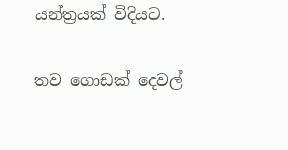යන්ත්‍රයක් විදියට.

තව ගොඩක් දෙවල්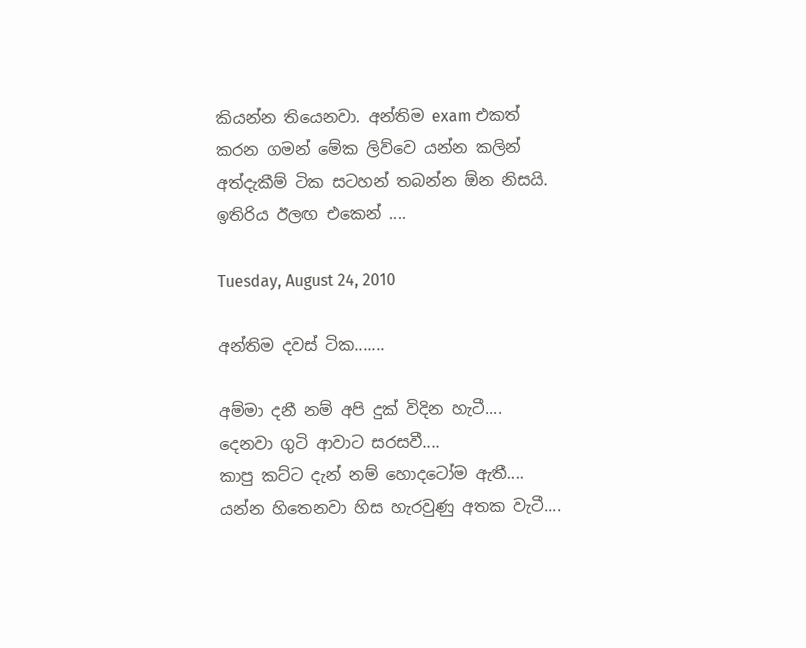කියන්න තියෙනවා. අන්තිම exam එකත් කරන ගමන් මේක ලිව්වෙ යන්න කලින් අත්දැකීම් ටික සටහන් තබන්න ඕන නිසයි.
ඉතිරිය ඊලඟ එකෙන් ....

Tuesday, August 24, 2010

අන්තිම දවස් ටික.......

අම්මා දනී නම් අපි දුක් විදින හැටී....
දෙනවා ගුටි ආවාට සරසවී....
කාපු කට්ට දැන් නම් හොදටෝම ඇතී....
යන්න හිතෙනවා හිස හැරවුණු අතක වැටී....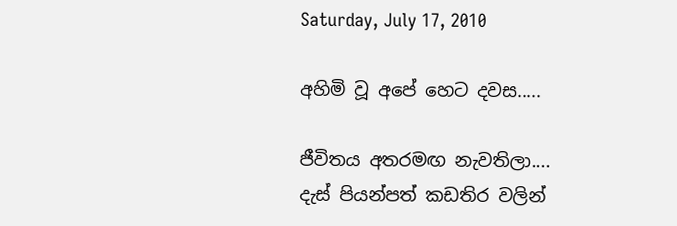Saturday, July 17, 2010

අහිමි වූ අපේ හෙට දවස.....

ජීවිතය අතරමඟ නැවතිලා....
දැස් පියන්පත් කඩතිර වලින්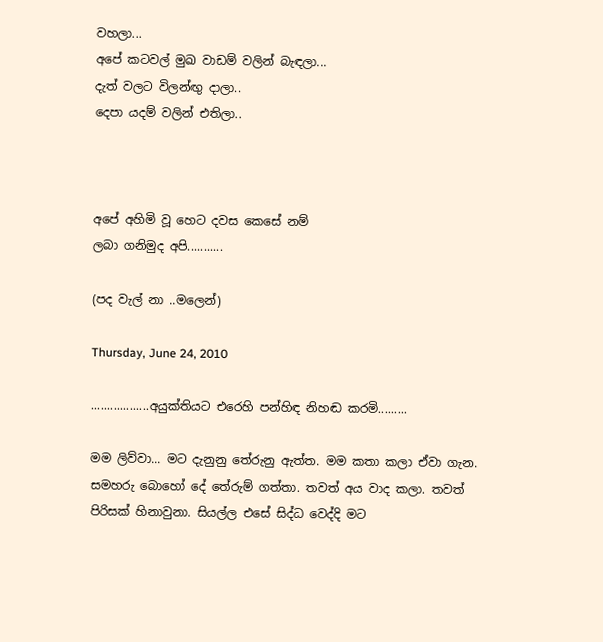වහලා...
අපේ කටවල් මුඛ වාඩම් වලින් බැඳලා...
දැත් වලට විලන්ඟු දාලා..
දෙපා යදම් වලින් එතිලා..



අපේ අහිමි වූ හෙට දවස කෙසේ නම්
ලබා ගනිමුද අපි...........

(පද වැල් නා ..මලෙන්)

Thursday, June 24, 2010

..................අයුක්තියට එරෙහි පන්හිඳ නිහඬ කරමි.........

මම ලිව්වා... මට දැනුනු තේරුනු ඇත්ත. මම කතා කලා ඒවා ගැන. සමහරු බොහෝ දේ තේරුම් ගත්තා. තවත් අය වාද කලා. තවත් පිරිසක් හිනාවුනා. සියල්ල එසේ සිද්ධ වෙද්දි මට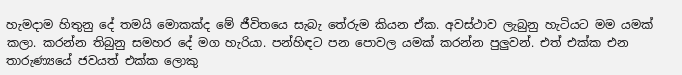හැමදාම හිතුනු දේ තමයි මොකක්ද මේ ජීවිතයෙ සැබැ තේරුම කියන ඒක. අවස්ථාව ලැබුනු හැටියට මම යමක් කලා. කරන්න තිබුනු සමහර දේ මග හැරියා. පන්හිඳට පන පොවල යමක් කරන්න පුලුවන්. එත් එක්ක එන තාරුණ්‍යයේ ජවයත් එක්ක ලොකු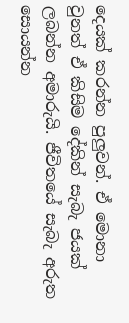දෙයක් කරන්න පුලුවන්. ඒ මොනා වුනත් ඒ කිසිම දේකින් සැබැ ජයක් ලබන්න අමාරුයි. ජීවිතයේ සැබැ අරුත සොයන්න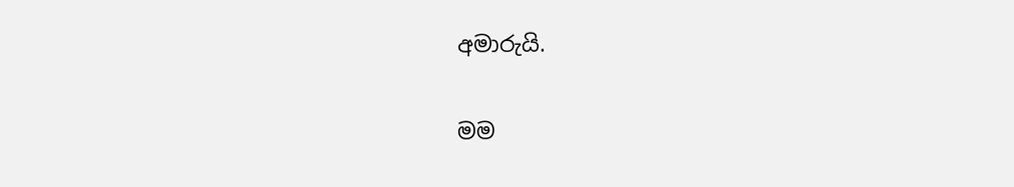අමාරුයි.

මම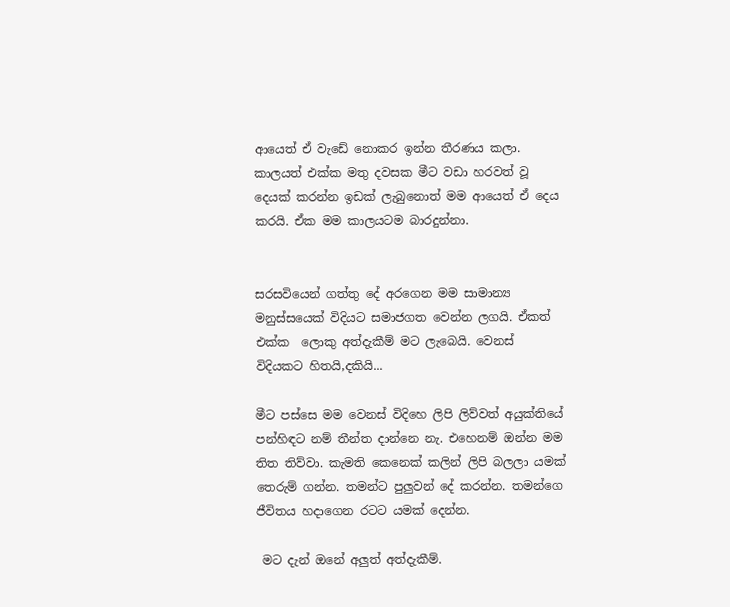ආයෙත් ඒ වැඩේ නොකර ඉන්න තීරණය කලා. කාලයත් එක්ක මතු දවසක මීට වඩා හරවත් වූ දෙයක් කරන්න ඉඩක් ලැබුනොත් මම ආයෙත් ඒ දෙය කරයි. ඒක මම කාලයටම බාරදුන්නා.


සරසවියෙන් ගත්තු දේ අරගෙන මම සාමාන්‍ය මනුස්සයෙක් විදියට සමාජගත වෙන්න ලගයි. ඒකත් එක්ක  ලොකු අත්දැකීම් මට ලැබෙයි. වෙනස් විදියකට හිතයි,දකියි...

මීට පස්සෙ මම වෙනස් විදිහෙ ලිපි ලිව්වත් අයුක්තියේ පන්හිඳට නම් තීන්ත දාන්නෙ නැ. එහෙනම් ඔන්න මම තිත තිව්වා. කැමති කෙනෙක් කලින් ලිපි බලලා යමක් තෙරුම් ගන්න. තමන්ට පුලුවන් දේ කරන්න. තමන්ගෙ ජීවිතය හදාගෙන රටට යමක් දෙන්න.

 මට දැන් ඔනේ අලුත් අත්දැකීම්.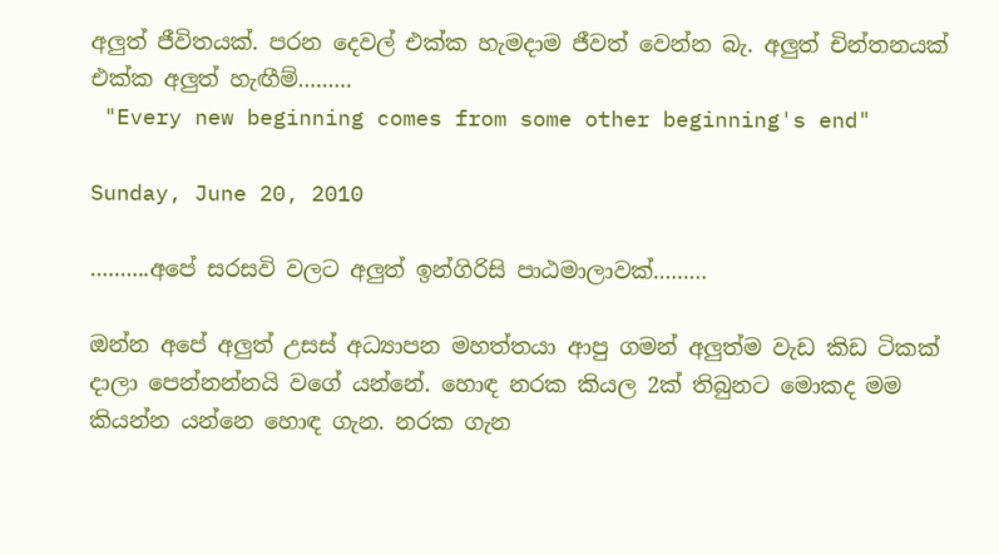අලුත් ජීවිතයක්. පරන දෙවල් එක්ක හැමදාම ජීවත් වෙන්න බැ. අලුත් චින්තනයක් එක්ක අලුත් හැඟීම්.........
 "Every new beginning comes from some other beginning's end"

Sunday, June 20, 2010

..........අපේ සරසවි වලට අලුත් ඉන්ගිරිසි පාඨමාලාවක්.........

ඔන්න අපේ අලුත් උසස් අධ්‍යාපන මහත්තයා ආපු ගමන් අලුත්ම වැඩ කිඩ ටිකක් දාලා පෙන්නන්නයි වගේ යන්නේ. හොඳ නරක කියල 2ක් තිබුනට මොකද මම කියන්න යන්නෙ හොඳ ගැන. නරක ගැන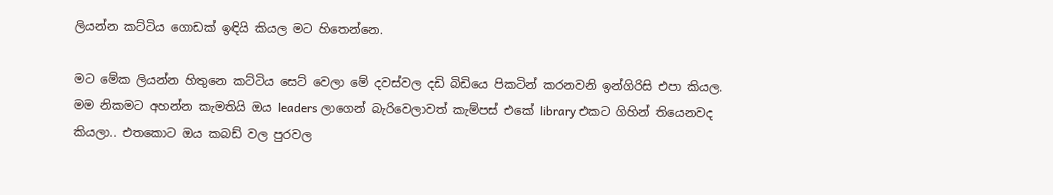ලියන්න කට්ටිය ගොඩක් ඉඳියි කියල මට හිතෙන්නෙ.

මට මේක ලියන්න හිතුනෙ කට්ටිය සෙට් වෙලා මේ දවස්වල දඩි බිඩියෙ පිකටින් කරනවනි ඉන්ගිරිසි එපා කියල. මම නිකමට අහන්න කැමතියි ඔය leaders ලාගෙන් බැරිවෙලාවත් කැම්පස් එකේ library එකට ගිහින් තියෙනවද කියලා.. එතකොට ඔය කබඩ් වල පුරවල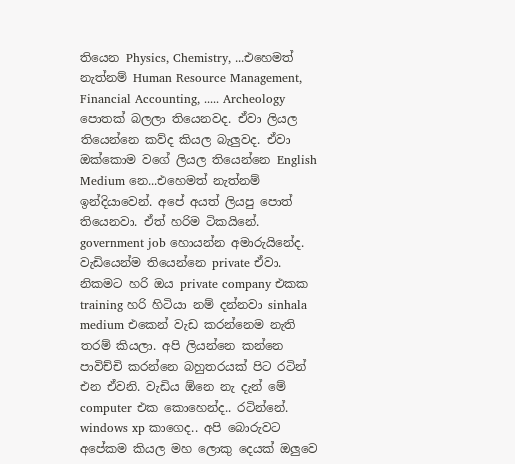තියෙන Physics, Chemistry, ...එහෙමත් නැත්නම් Human Resource Management, Financial Accounting, ..... Archeology පොතක් බලලා තියෙනවද. ඒවා ලියල තියෙන්නෙ කව්ද කියල බැලුවද. ඒවා ඔක්කොම වගේ ලියල තියෙන්නෙ English Medium නෙ...එහෙමත් නැත්නම් ඉන්දියාවෙන්. අපේ අයත් ලියපු පොත් තියෙනවා. ඒත් හරිම ටිකයිනේ.
government job හොයන්න අමාරුයිනේද. වැඩියෙන්ම තියෙන්නෙ private ඒවා. නිකමට හරි ඔය private company එකක training හරි හිටියා නම් දන්නවා sinhala medium එකෙන් වැඩ කරන්නෙම නැති තරම් කියලා. අපි ලියන්නෙ කන්නෙ පාවිච්චි කරන්නෙ බහුතරයක් පිට රටින් එන ඒවනි. වැඩිය ඕනෙ නැ දැන් මේ computer එක කොහෙන්ද.. රටින්නේ. windows xp කාගෙද.. අපි බොරුවට අපේකම කියල මහ ලොකු දෙයක් ඔලුවෙ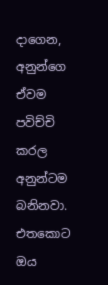දාගෙන, අනුන්ගෙ ඒවම පවිච්චි කරල අනුන්ටම බනිනවා. එතකොට ඔය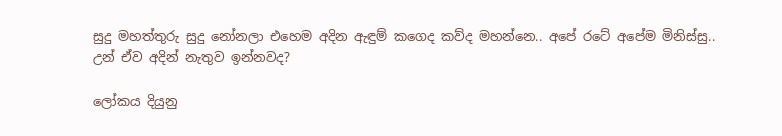සුදු මහත්තුරු සුදු නෝනලා එහෙම අදින ඇඳුම් කගෙද කව්ද මහන්නෙ.. අපේ රටේ අපේම මිනිස්සු.. උන් ඒව අදින් නැතුව ඉන්නවද?

ලෝකය දියුනු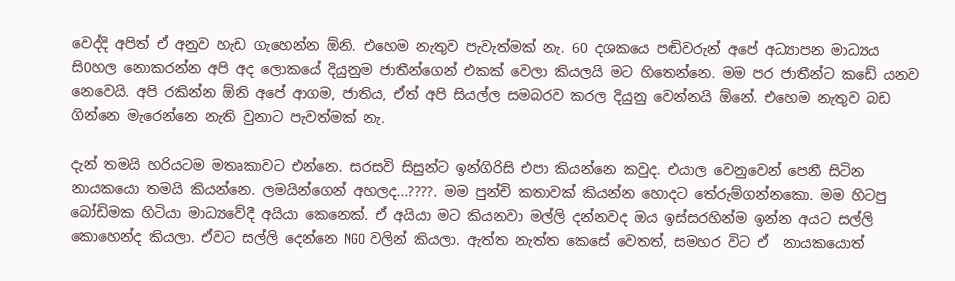වෙද්දි අපිත් ඒ අනුව හැඩ ගැහෙන්න ඕනි. එහෙම නැතුව පැවැත්මක් නැ. 60 දශකයෙ පඬිවරුන් අපේ අධ්‍යාපන මාධ්‍යය සි0හල නොකරන්න අපි අද ලොකයේ දියුනුම ජාතීන්ගෙන් එකක් වෙලා කියලයි මට හිතෙන්නෙ. මම පර ජාතීන්ට කඩේ යනව නෙවෙයි. අපි රකින්න ඕනි අපේ ආගම, ජාතිය, ඒත් අපි සියල්ල සමබරව කරල දියුනු වෙන්නයි ඕනේ. එහෙම නැතුව බඩ ගින්නෙ මැරෙන්නෙ නැති වුනාට පැවත්මක් නැ.

දැන් තමයි හරියටම මතෘකාවට එන්නෙ. සරසවි සිසුන්ට ඉන්ගිරිසි එපා කියන්නෙ කවුද. එයාල වෙනුවෙන් පෙනී සිටින නායකයො තමයි කියන්නෙ. ලමයින්ගෙන් අහලද...????. මම පුන්චි කතාවක් කියන්න හොදට තේරුම්ගන්නකො. මම හිටපු බෝඩිමක හිටියා මාධ්‍යවේදී අයියා කෙනෙක්. ඒ අයියා මට කියනවා මල්ලි දන්නවද ඔය ඉස්සරහින්ම ඉන්න අයට සල්ලි කොහෙන්ද කියලා. ඒවට සල්ලි දෙන්නෙ NGO වලින් කියලා. ඇත්ත නැත්ත කෙසේ වෙතත්, සමහර විට ඒ  නායකයොත්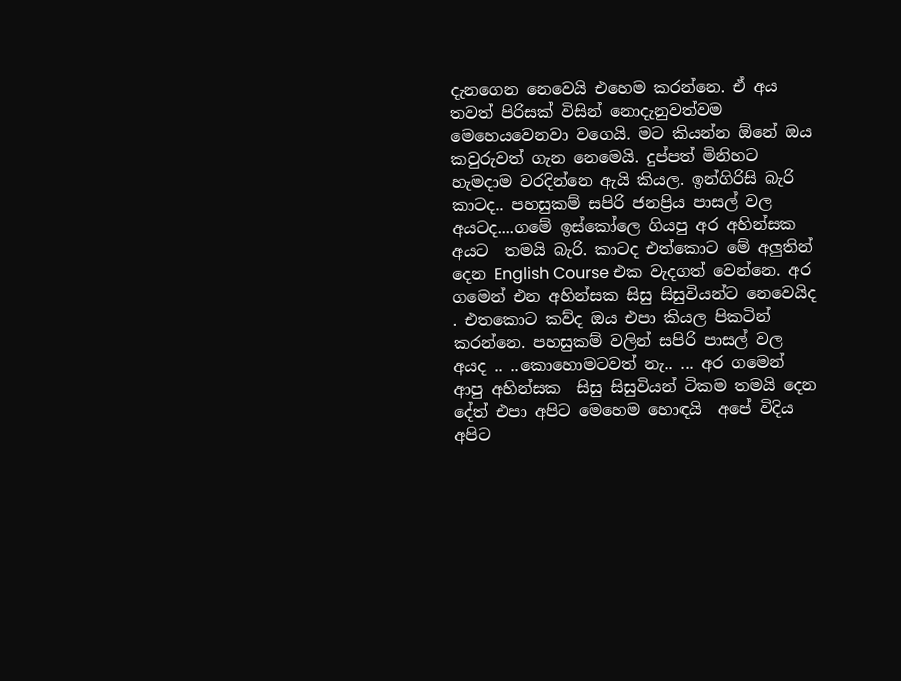දැනගෙන නෙවෙයි එහෙම කරන්නෙ. ඒ අය තවත් පිරිසක් විසින් නොදැනුවත්වම මෙහෙයවෙනවා වගෙයි. මට කියන්න ඕනේ ඔය කවුරුවත් ගැන නෙමෙයි. දුප්පත් මිනිහට හැමදාම වරදින්නෙ ඇයි කියල. ඉන්ගිරිසි බැරි කාටද.. පහසුකම් සපිරි ජනප්‍රිය පාසල් වල අයටද....ගමේ ඉස්කෝලෙ ගියපු අර අහින්සක අයට  තමයි බැරි. කාටද එත්කොට මේ අලුතින් දෙන English Course එක වැදගත් වෙන්නෙ. අර ගමෙන් එන අහින්සක සිසු සිසුවියන්ට නෙවෙයිද . එතකොට කව්ද ඔය එපා කියල පිකටින් කරන්නෙ. පහසුකම් වලින් සපිරි පාසල් වල අයද .. ..කොහොමටවත් නැ.. ... අර ගමෙන් ආපු අහින්සක  සිසු සිසුවියන් ටිකම තමයි දෙන දේත් එපා අපිට මෙහෙම හොඳයි  අපේ විදිය අපිට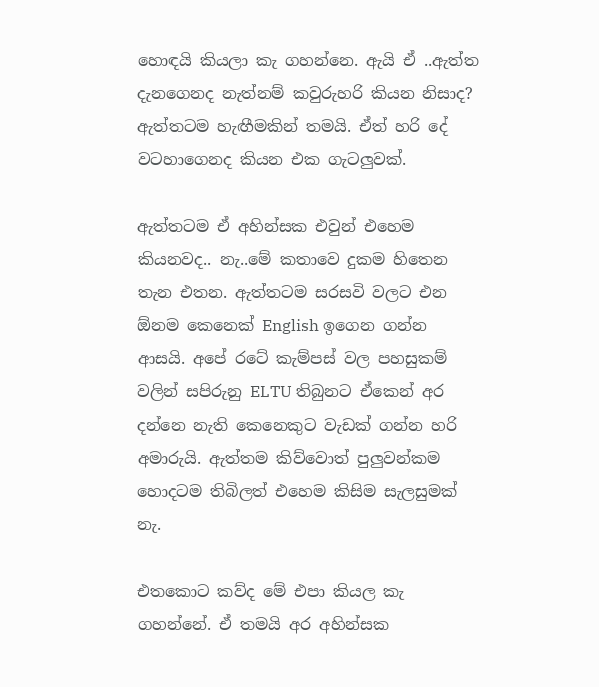හොඳයි කියලා කැ ගහන්නෙ. ඇයි ඒ ..ඇත්ත දැනගෙනද නැත්නම් කවුරුහරි කියන නිසාද? ඇත්තටම හැඟීමකින් තමයි. ඒත් හරි දේ වටහාගෙනද කියන එක ගැටලුවක්.

ඇත්තටම ඒ අහින්සක එවුන් එහෙම කියනවද.. නැ..මේ කතාවෙ දුකම හිතෙන තැන එතන. ඇත්තටම සරසවි වලට එන ඕනම කෙනෙක් English ඉගෙන ගන්න ආසයි. අපේ රටේ කැම්පස් වල පහසුකම් වලින් සපිරුනු ELTU තිබුනට ඒකෙන් අර දන්නෙ නැති කෙනෙකුට වැඩක් ගන්න හරි අමාරුයි. ඇත්තම කිව්වොත් පුලුවන්කම හොදටම තිබිලත් එහෙම කිසිම සැලසුමක් නැ.

එතකොට කව්ද මේ එපා කියල කැ ගහන්නේ. ඒ තමයි අර අහින්සක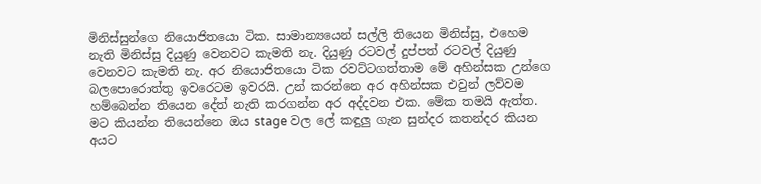මිනිස්සුන්ගෙ නියොජිතයො ටික. සාමාන්‍යයෙන් සල්ලි තියෙන මිනිස්සු, එහෙම නැති මිනිස්සු දියුණු වෙනවට කැමති නැ. දියුණු රටවල් දුප්පත් රටවල් දියුණු වෙනවට කැමති නැ. අර නියොජිතයො ටික රවට්ටගත්තාම මේ අහින්සක උන්ගෙ බලපොරොත්තු ඉවරෙටම ඉවරයි. උන් කරන්නෙ අර අහින්සක එවුන් ලව්වම හම්බෙන්න තියෙන දේත් නැති කරගන්න අර අද්දවන එක. මේක තමයි ඇත්ත. මට කියන්න තියෙන්නෙ ඔය stage වල ලේ කඳුලු ගැන සුන්දර කතන්දර කියන අයට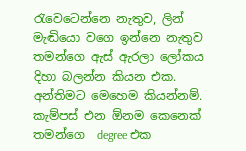රැවෙටෙන්නෙ නැතුව, ලින් මැඬියො වගෙ ඉන්නෙ නැතුව තමන්ගෙ ඇස් ඇරලා ලෝකය දිහා බලන්න කියන එක.
අන්තිමට මෙහෙම කියන්නම්. කැම්පස් එන ඕනම කෙනෙක් තමන්ගෙ  degree එක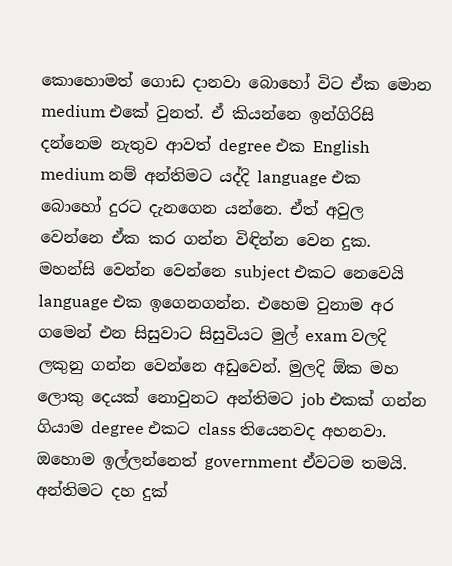කොහොමත් ගොඩ දානවා බොහෝ විට ඒක මොන medium එකේ වුනත්. ඒ කියන්නෙ ඉන්ගිරිසි දන්නෙම නැතුව ආවත් degree එක English medium නම් අන්තිමට යද්දි language එක බොහෝ දුරට දැනගෙන යන්නෙ. ඒත් අවුල වෙන්නෙ ඒක කර ගන්න විඳින්න වෙන දුක. මහන්සි වෙන්න වෙන්නෙ subject එකට නෙවෙයි language එක ඉගෙනගන්න. එහෙම වුනාම අර ගමෙන් එන සිසුවාට සිසුවියට මුල් exam වලදි ලකුනු ගන්න වෙන්නෙ අඩුවෙන්. මුලදි ඕක මහ ලොකු දෙයක් නොවුනට අන්තිමට job එකක් ගන්න ගියාම degree එකට class තියෙනවද අහනවා. ඔහොම ඉල්ලන්නෙත් government ඒවටම තමයි. අන්තිමට දහ දුක්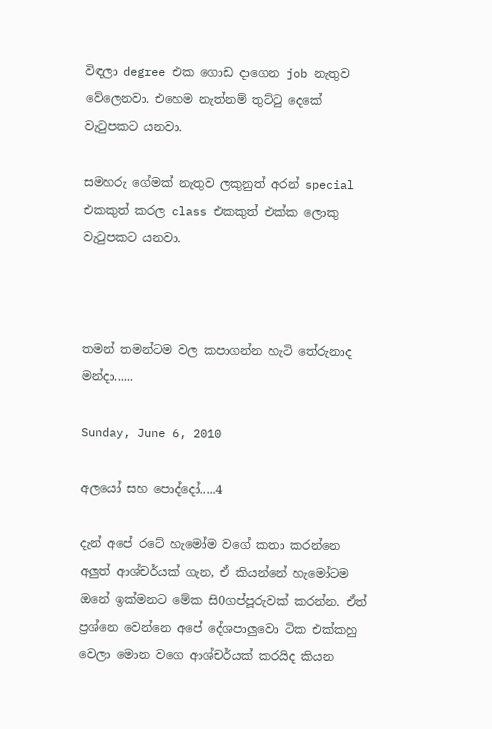විඳලා degree එක ගොඩ දාගෙන job නැතුව වේලෙනවා. එහෙම නැත්නම් තුට්ටු දෙකේ වැටුපකට යනවා.

සමහරු ගේමක් නැතුව ලකුනුත් අරන් special එකකුත් කරල class එකකුත් එක්ක ලොකු වැටුපකට යනවා.



තමන් තමන්ටම වල කපාගන්න හැටි තේරුනාද මන්දා......

Sunday, June 6, 2010

අලයෝ සහ පොද්දෝ.....4

දැන් අපේ රටේ හැමෝම වගේ කතා කරන්නෙ අලුත් ආශ්චර්යක් ගැන, ඒ කියන්නේ හැමෝටම ඔනේ ඉක්මනට මේක සි0ගප්පූරුවක් කරන්න. ඒත් ප්‍රශ්නෙ වෙන්නෙ අපේ දේශපාලුවො ටික එක්කහු වෙලා මොන වගෙ ආශ්චර්යක් කරයිද කියන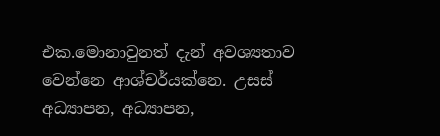එක.මොනාවුනත් දැන් අවශ්‍යතාව වෙන්නෙ ආශ්චර්යක්නෙ. උසස් අධ්‍යාපන, අධ්‍යාපන,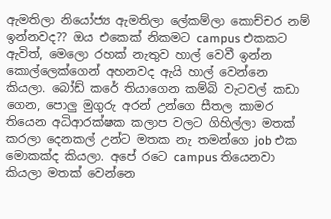ඇමතිලා නියෝජ්‍ය ඇමතිලා ලේකම්ලා කොච්චර නම් ඉන්නවද?? ඔය එකෙක් නිකමට campus එකකට ඇවිත්, මෙලො රහක් නැතුව හාල් වෙවී ඉන්න කොල්ලෙක්ගෙන් අහනවද ඇයි හාල් වෙන්නෙ කියලා. බෝඩ් කරේ තියාගෙන කම්බි වැටවල් කඩා ගෙන, පොලු මුගුරු අරන් උන්ගෙ සීතල කාමර තියෙන අධිආරක්ෂක කලාප වලට ගිහිල්ලා මතක් කරලා දෙනකල් උන්ට මතක නැ තමන්ගෙ job එක මොකක්ද කියලා. අපේ රටෙ campus තියෙනවා කියලා මතක් වෙන්නෙ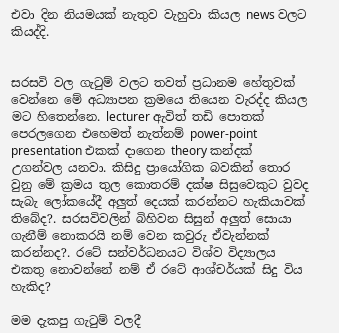එවා දින නියමයක් නැතුව වැහුවා කියල news වලට කියද්දි.


සරසවි වල ගැටුම් වලට තවත් ප්‍රධානම හේතුවක් වෙන්නෙ මේ අධ්‍යාපන ක්‍රමයෙ තියෙන වැරද්ද කියල මට හිතෙන්නෙ. lecturer ඇවිත් තඩි පොතක් පෙරලගෙන එහෙමත් නැත්නම් power-point presentation එකක් දාගෙන theory කන්දක් උගන්වල යනවා. කිසිදු ප්‍රායෝගික බවකින් තොර වුනු මේ ක්‍රමය තුල කොතරම් දක්ෂ සිසුවෙකුට වුවද සැබැ ලෝකයේදී අලුත් දෙයක් කරන්නට හැකියාවක් තිබේද?. සරසවිවලින් බිහිවන සිසුන් අලුත් සොයා ගැනීම් නොකරයි නම් වෙන කවුරු ඒවැන්නක් කරන්නද?. රටේ සන්වර්ධනයට විශ්ව විද්‍යාලය එකතු නොවන්නේ නම් ඒ රටේ ආශ්චර්යක් සිදු විය හැකිද?

මම දැකපු ගැටුම් වලදී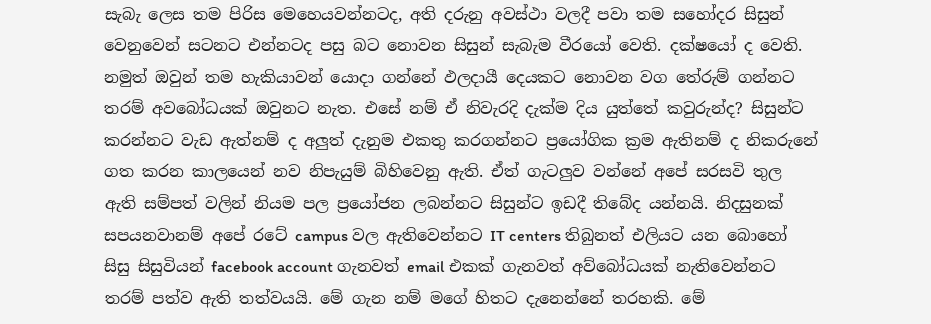සැබැ ලෙස තම පිරිස මෙහෙයවන්නටද, අති දරුනු අවස්ථා වලදී පවා තම සහෝදර සිසුන් වෙනුවෙන් සටනට එන්නටද පසු බට නොවන සිසුන් සැබැම වීරයෝ වෙති. දක්ෂයෝ ද වෙති. නමුත් ඔවුන් තම හැකියාවන් යොදා ගන්නේ ඵලදායී දෙයකට නොවන වග තේරුම් ගන්නට තරම් අවබෝධයක් ඔවුනට නැත. එසේ නම් ඒ නිවැරදි දැක්ම දිය යුත්තේ කවුරුන්ද? සිසුන්ට කරන්නට වැඩ ඇත්නම් ද අලුත් දැනුම එකතු කරගන්නට ප්‍රයෝගික ක්‍රම ඇතිනම් ද නිකරුනේ ගත කරන කාලයෙන් නව නිපැයුම් බිහිවෙනු ඇති. ඒත් ගැටලුව වන්නේ අපේ සරසවි තුල ඇති සම්පත් වලින් නියම පල ප්‍රයෝජන ලබන්නට සිසුන්ට ඉඩදී තිබේද යන්නයි. නිදසුනක් සපයනවානම් අපේ රටේ campus වල ඇතිවෙන්නට IT centers තිබුනත් එලියට යන බොහෝ සිසු සිසුවියන් facebook account ගැනවත් email එකක් ගැනවත් අව්බෝධයක් නැතිවෙන්නට තරම් පත්ව ඇති තත්වයයි. මේ ගැන නම් මගේ හිතට දැනෙන්නේ තරහකි. මේ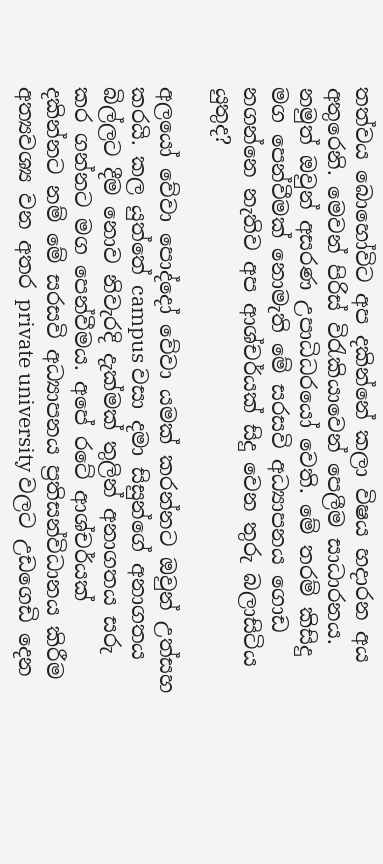තත්වය බොහෝවිට අප දකින්නේ කලා විෂය හදාරන අය අතුරෙනි. මෙවන් පිරිස් විරැකියාවෙන් පෙලීම සාධාරනය. නමුත් ඔවුන් අසරණ උපාධිධරයෝ වෙති. මේ තරම් කිසිදු මග පෙන්වීමක් නොමැති මේ සරසවි අධ්‍යාපනය ගොඩ නගන්නෙ නැතිව අප ආශ්චර්යක් සිදු වෙන තුරු බලාසිටිය යුතුද?

අලයෝ වේවා පොද්දෝ වේවා යමක් කරන්නට ඔවුන් උත්සහ කරයි. කල යුත්තේ campus වසා දමා සිසුන්ගේ අනාගතය බිල්ලට දීම නොව නිවැරදි දැක්මක් තුලින් අනාගතය සරු කර ගන්නට මග පෙන්වීමය. අපේ රටේ ආශ්චර්යක් දකින්නට නම් මේ සරසවි අධ්‍යාපනය ප්‍රතිසන්විධානය කිරීම අත්‍යවශ්‍ය වන අතර private university වලට උඩගෙඩි දෙන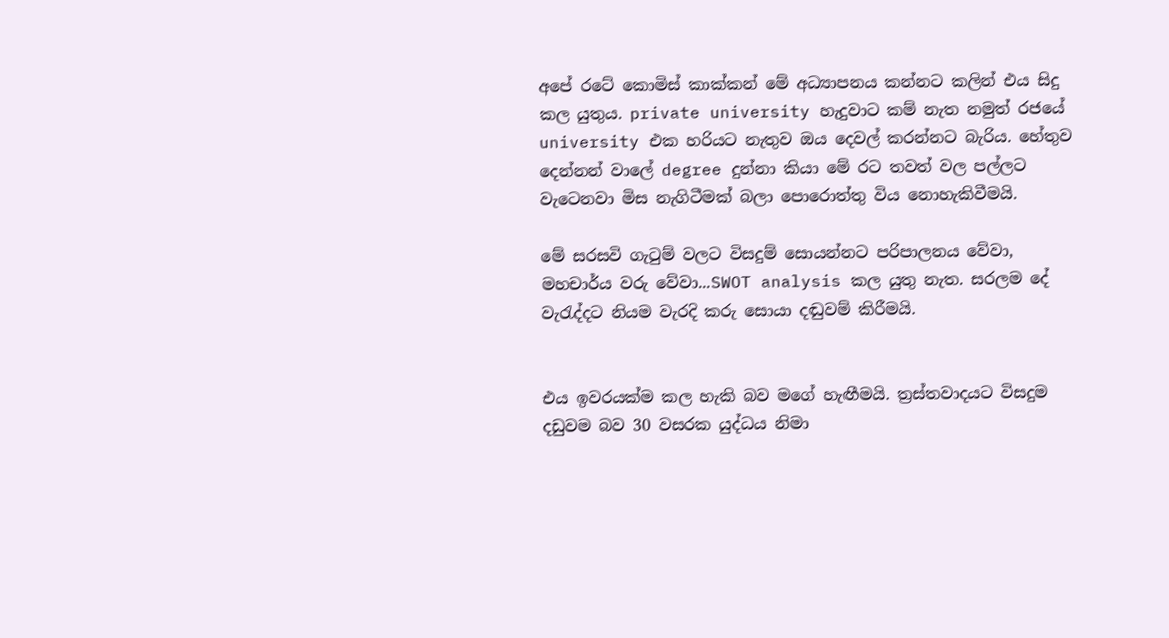අපේ රටේ කොමිස් කාක්කන් මේ අධ්‍යාපනය කන්නට කලින් එය සිදු කල යුතුය. private university හැදුවාට කම් නැත නමුත් රජයේ university එක හරියට නැතුව ඔය දෙවල් කරන්නට බැරිය. හේතුව දෙන්නන් වාලේ degree දුන්නා කියා මේ රට තවත් වල පල්ලට වැටෙනවා මිස නැගිටීමක් බලා පොරොත්තු විය නොහැකිවීමයි.

මේ සරසවි ගැටුම් වලට විසදුම් සොයන්නට පරිපාලනය වේවා, මහචාර්ය වරු වේවා...SWOT analysis කල යුතු නැත. සරලම දේ වැරැද්දට නියම වැරදි කරු සොයා දඬුවම් කිරීමයි.


එය ඉවරයක්ම කල හැකි බව මගේ හැඟීමයි. ත්‍රස්තවාදයට විසදුම දඩුවම බව 30 වසරක යුද්ධය නිමා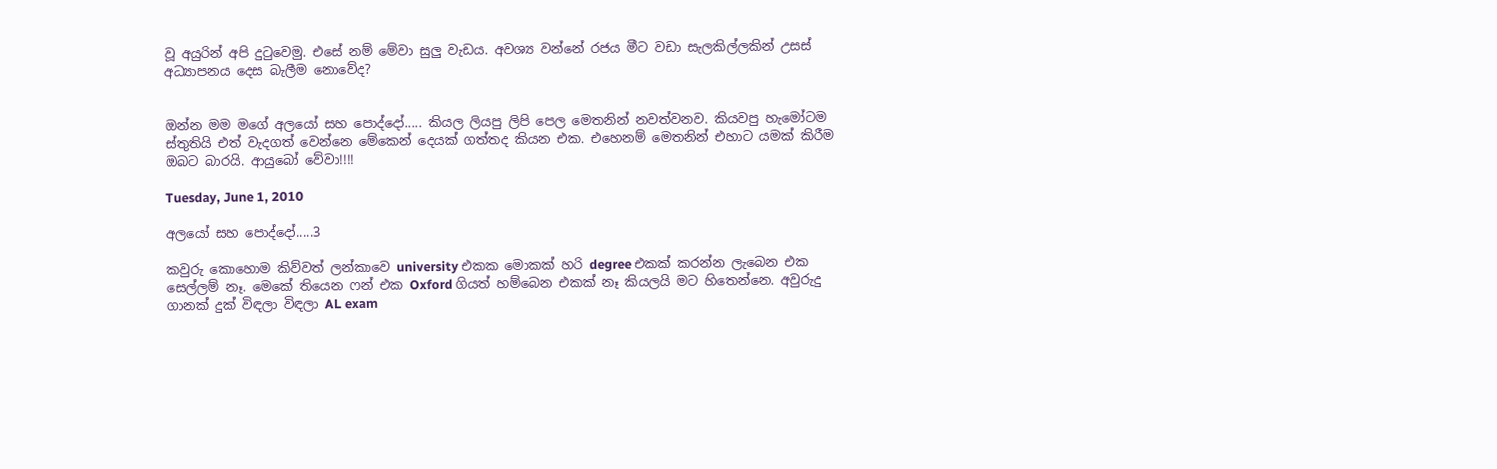වූ අයුරින් අපි දුටුවෙමු. එසේ නම් මේවා සුලු වැඩය. අවශ්‍ය වන්නේ රජය මීට වඩා සැලකිල්ලකින් උසස් අධ්‍යාපනය දෙස බැලීම නොවේද?


ඔන්න මම මගේ අලයෝ සහ පොද්දෝ..... කියල ලියපු ලිපි පෙල මෙතනින් නවත්වනව. කියවපු හැමෝටම ස්තුතියි එත් වැදගත් වෙන්නෙ මේකෙන් දෙයක් ගත්තද කියන එක. එහෙනම් මෙතනින් එහාට යමක් කිරීම ඔබට බාරයි. ආයුබෝ වේවා!!!!

Tuesday, June 1, 2010

අලයෝ සහ පොද්දෝ.....3

කවුරු කොහොම කිව්වත් ලන්කාවෙ university එකක මොකක් හරි degree එකක් කරන්න ලැබෙන එක සෙල්ලම් නෑ. මෙකේ තියෙන ෆන් එක Oxford ගියත් හම්බෙන එකක් නෑ කියලයි මට හිතෙන්නෙ. අවුරුදු ගානක් දුක් විඳලා විඳලා AL exam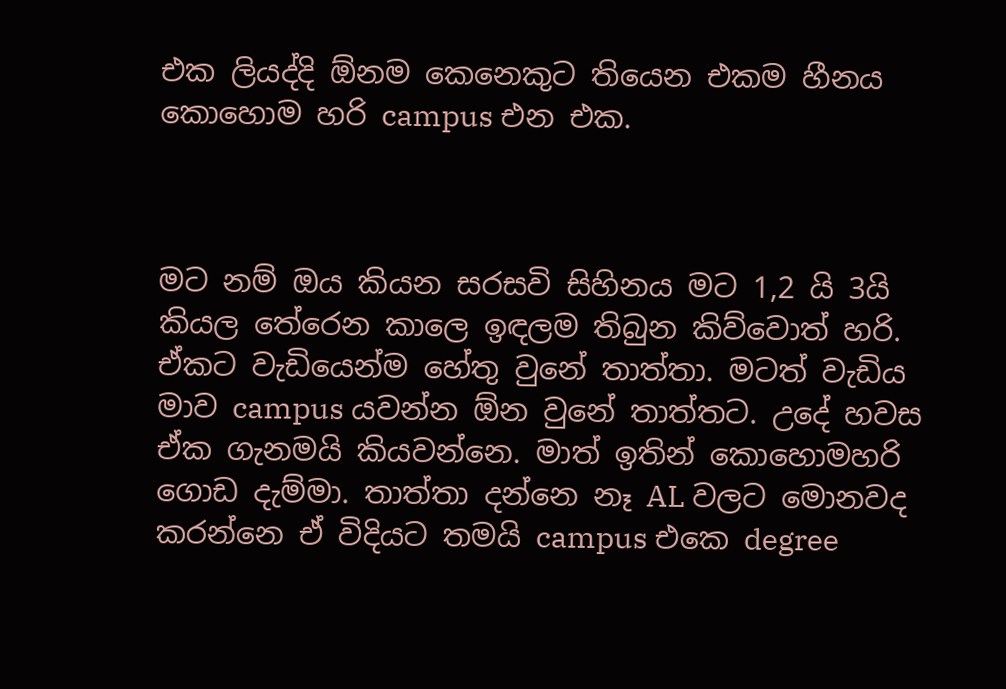එක ලියද්දි ඕනම කෙනෙකුට තියෙන එකම හීනය කොහොම හරි campus එන එක.



මට නම් ඔය කියන සරසවි සිහිනය මට 1,2 යි 3යි කියල තේරෙන කාලෙ ඉඳලම තිබුන කිව්වොත් හරි. ඒකට වැඩියෙන්ම හේතු වුනේ තාත්තා. මටත් වැඩිය මාව campus යවන්න ඕන වුනේ තාත්තට. උදේ හවස ඒක ගැනමයි කියවන්නෙ. මාත් ඉතින් කොහොමහරි ගොඩ දැම්මා. තාත්තා දන්නෙ නෑ AL වලට මොනවද කරන්නෙ ඒ විදියට තමයි campus එකෙ degree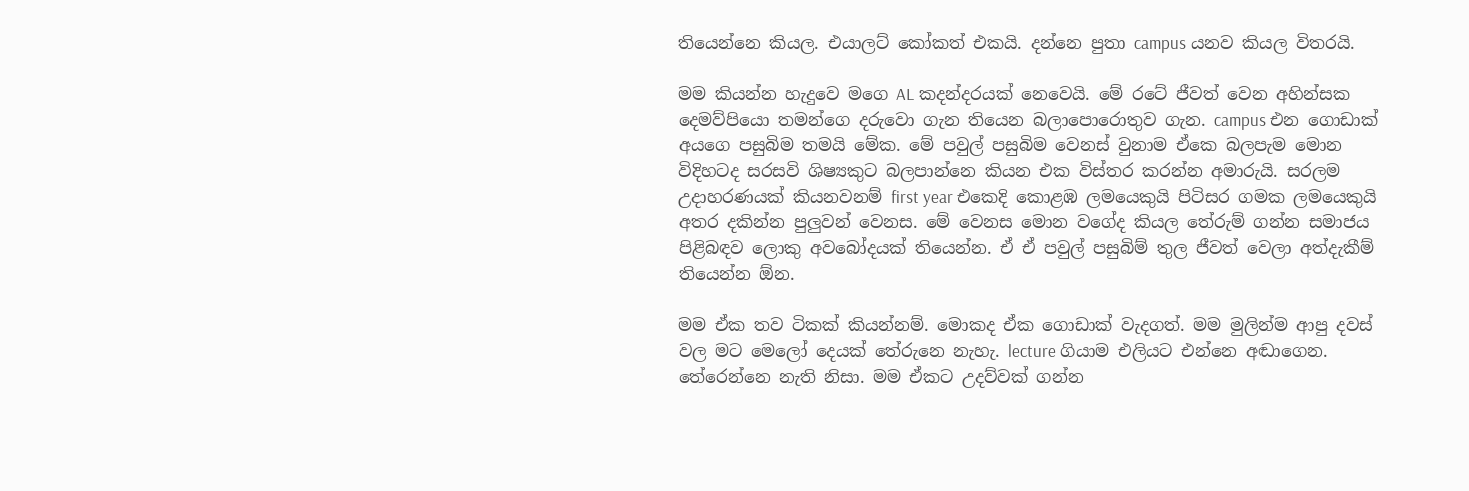තියෙන්නෙ කියල. එයාලට් කෝකත් එකයි. දන්නෙ පුතා campus යනව කියල විතරයි.

මම කියන්න හැදුවෙ මගෙ AL කදන්දරයක් නෙවෙයි. මේ රටේ ජීවත් වෙන අහින්සක දෙමව්පියො තමන්ගෙ දරුවො ගැන තියෙන බලාපොරොතුව ගැන. campus එන ගොඩාක් අයගෙ පසුබිම තමයි මේක. මේ පවුල් පසුබිම වෙනස් වුනාම ඒකෙ බලපැම මොන විදිහටද සරසවි ශිෂ්‍යකුට බලපාන්නෙ කියන එක විස්තර කරන්න අමාරුයි. සරලම උදාහරණයක් කියනවනම් first year එකෙදි කොළඹ ලමයෙකුයි පිටිසර ගමක ලමයෙකුයි අතර දකින්න පුලුවන් වෙනස. මේ වෙනස මොන වගේද කියල තේරුම් ගන්න සමාජය පිළිබඳව ලොකු අවබෝදයක් තියෙන්න. ඒ ඒ පවුල් පසුබිම් තුල ජීවත් වෙලා අත්දැකීම් තියෙන්න ඕන.

මම ඒක තව ටිකක් කියන්නම්. මොකද ඒක ගොඩාක් වැදගත්. මම මුලින්ම ආපු දවස් වල මට මෙලෝ දෙයක් තේරුනෙ නැහැ. lecture ගියාම එලියට එන්නෙ අඬාගෙන. තේරෙන්නෙ නැති නිසා. මම ඒකට උදව්වක් ගන්න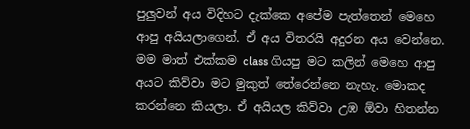පුලුවන් අය විදිහට දැක්කෙ අපේම පැත්තෙන් මෙහෙ ආපු අයියලාගෙන්. ඒ අය විතරයි අදුරන අය වෙන්නෙ. මම මාත් එක්කම class ගියපු මට කලින් මෙහෙ ආපු අයට කිව්වා මට මුකුත් තේරෙන්නෙ නැහැ. මොකද කරන්නෙ කියලා. ඒ අයියල කිව්වා උඹ ඕවා හිතන්න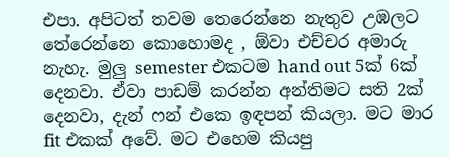එපා. අපිටත් තවම තෙරෙන්නෙ නැතුව උඹලට තේරෙන්නෙ කොහොමද , ඕවා එච්චර අමාරු නැහැ. මුලු semester එකටම hand out 5ක් 6ක් දෙනවා. ඒවා පාඩම් කරන්න අන්තිමට සති 2ක් දෙනවා, දැන් ෆන් එකෙ ඉඳපන් කියලා. මට මාර fit එකක් අවේ. මට එහෙම කියපු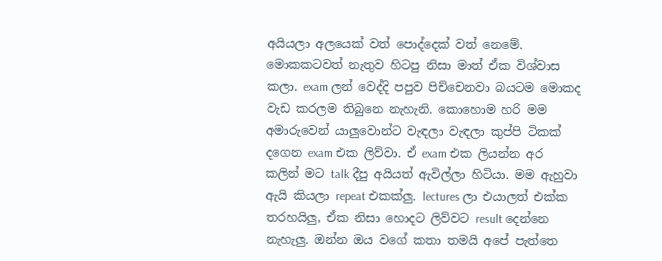අයියලා අලයෙක් වත් පොද්දෙක් වත් නෙමේ. මොකකටවත් නැතුව හිටපු නිසා මාත් ඒක විශ්වාස කලා. exam ලන් වෙද්දි පපුව පිච්චෙනවා බයටම මොකද වැඩ කරලම තිබුනෙ නැහැනි. කොහොම හරි මම අමාරුවෙන් යාලුවොන්ට වැඳලා වැඳලා කුප්පි ටිකක් දගෙන exam එක ලිව්වා. ඒ exam එක ලියන්න අර කලින් මට talk දීපු අයියත් ඇවිල්ලා හිටියා. මම ඇහුවා ඇයි කියලා repeat එකක්ලු. lectures ලා එයාලත් එක්ක තරහයිලු, ඒක නිසා හොදට ලිව්වට result දෙන්නෙ නැහැලු. ඔන්න ඔය වගේ කතා තමයි අපේ පැත්තෙ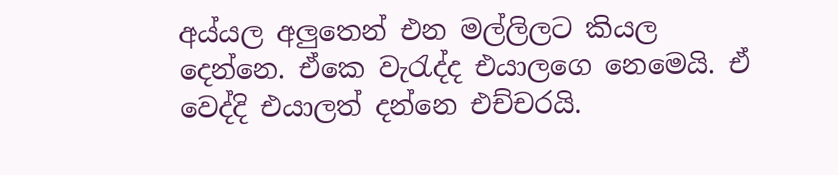අය්යල අලුතෙන් එන මල්ලිලට කියල දෙන්නෙ. ඒකෙ වැරැද්ද එයාලගෙ නෙමෙයි. ඒ වෙද්දි එයාලත් දන්නෙ එච්චරයි.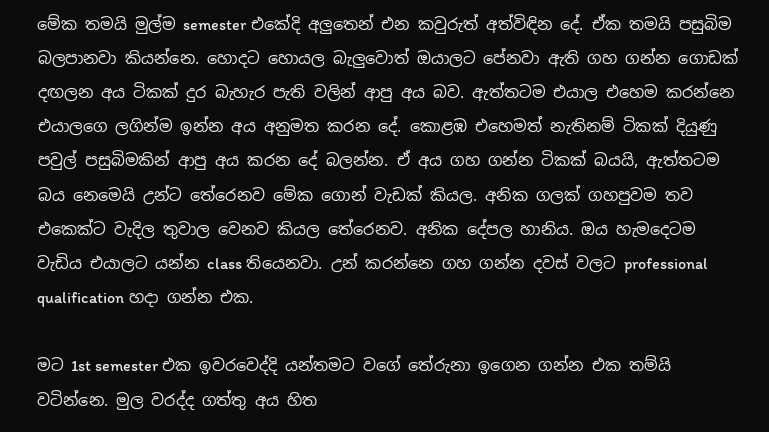මේක තමයි මුල්ම semester එකේදි අලුතෙන් එන කවුරුත් අත්විඳින දේ. ඒක තමයි පසුබිම බලපානවා කියන්නෙ. හොදට හොයල බැලුවොත් ඔයාලට පේනවා ඇති ගහ ගන්න ගොඩක් දඟලන අය ටිකක් දුර බැහැර පැති වලින් ආපු අය බව. ඇත්තටම එයාල එහෙම කරන්නෙ එයාලගෙ ලගින්ම ඉන්න අය අනුමත කරන දේ. කොළඹ එහෙමත් නැතිනම් ටිකක් දියුණු පවුල් පසුබිමකින් ආපු අය කරන දේ බලන්න. ඒ අය ගහ ගන්න ටිකක් බයයි, ඇත්තටම බය නෙමෙයි උන්ට තේරෙනව මේක ගොන් වැඩක් කියල. අනික ගලක් ගහපුවම තව එකෙක්ට වැදිල තුවාල වෙනව කියල තේරෙනව. අනික දේපල හානිය. ඔය හැමදෙටම වැඩිය එයාලට යන්න class තියෙනවා. උන් කරන්නෙ ගහ ගන්න දවස් වලට professional qualification හදා ගන්න එක.

මට 1st semester එක ඉවරවෙද්දි යන්තමට වගේ තේරුනා ඉගෙන ගන්න එක තම්යි වටින්නෙ. මුල වරද්ද ගත්තු අය හිත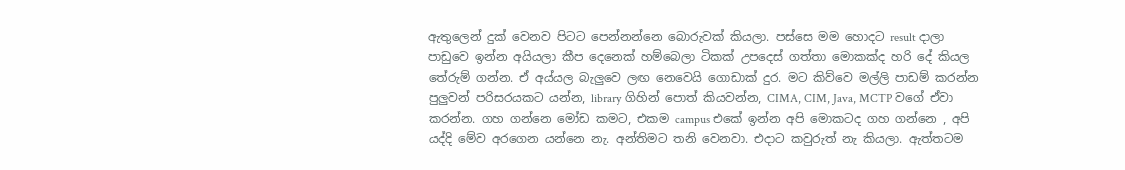ඇතුලෙන් දුක් වෙනව පිටට පෙන්නන්නෙ බොරුවක් කියලා. පස්සෙ මම හොදට result දාලා පාඩුවෙ ඉන්න අයියලා කීප දෙනෙක් හම්බෙලා ටිකක් උපදෙස් ගත්තා මොකක්ද හරි දේ කියල තේරුම් ගන්න. ඒ අය්යල බැලුවෙ ලඟ නෙවෙයි ගොඩාක් දුර. මට කිව්වෙ මල්ලි පාඩම් කරන්න පුලුවන් පරිසරයකට යන්න, library ගිහින් පොත් කියවන්න, CIMA, CIM, Java, MCTP වගේ ඒවා කරන්න. ගහ ගන්නෙ මෝඩ කමට, එකම campus එකේ ඉන්න අපි මොකටද ගහ ගන්නෙ , අපි යද්දි මේව අරගෙන යන්නෙ නැ. අන්තිමට තනි වෙනවා. එදාට කවුරුත් නැ කියලා. ඇත්තටම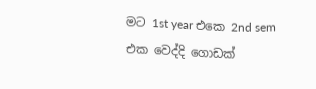මට 1st year එකෙ 2nd sem එක වෙද්දි ගොඩක්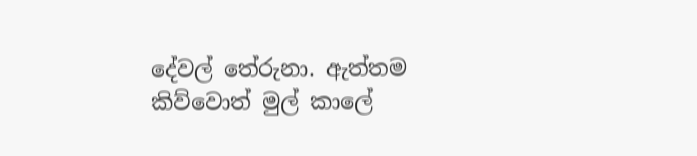දේවල් තේරුනා. ඇත්තම කිව්වොත් මුල් කාලේ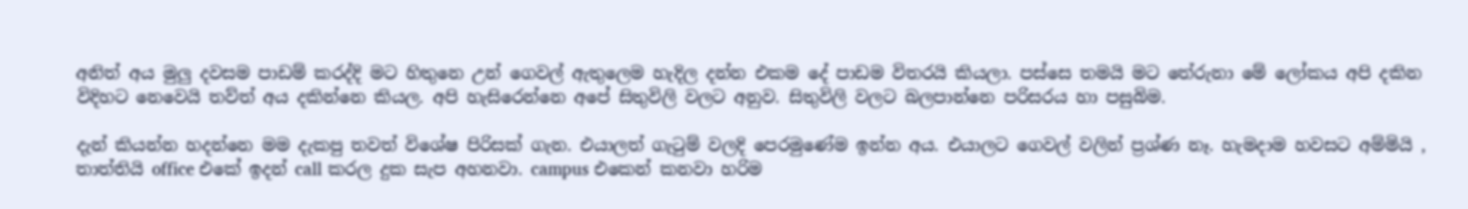අනිත් අය මුලු දවසම පාඩම් කරද්දි මට හිතුනෙ උන් ගෙවල් ඇතුලෙම හැදිල දන්න එකම දේ පාඩම විතරයි කියලා. පස්සෙ තමයි මට තේරුනා මේ ලෝකය අපි දකින විදිහට නෙවෙයි තව්ත් අය දකින්නෙ කියල. අපි හැසිරෙන්නෙ අපේ සිතුවිලි වලට අනුව. සිතුවිලි වලට බලපාන්නෙ පරිසරය හා පසුබිම.

දැන් කියන්න හදන්නෙ මම දැකපු තවත් විශේෂ පිරිසක් ගැන. එයාලත් ගැටුම් වලදි පෙරමුණේම ඉන්න අය. එයාලට ගෙවල් වලින් ප්‍රශ්ණ නෑ. හැමදාම හවසට අම්මියි , තාත්තියි office එකේ ඉදන් call කරල දුක සැප අහනවා. campus එකෙන් කනවා හරිම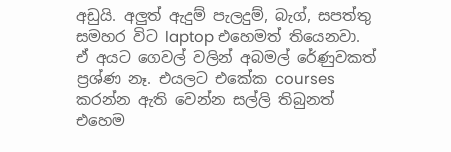අඩුයි. අලුත් ඇදුම් පැලදුම්, බැග්, සපත්තු සමහර විට laptop එහෙමත් තියෙනවා. ඒ අයට ගෙවල් වලින් අබමල් රේණුවකත් ප්‍රශ්ණ නෑ. එයලට එකේක courses කරන්න ඇති වෙන්න සල්ලි තිබුනත් එහෙම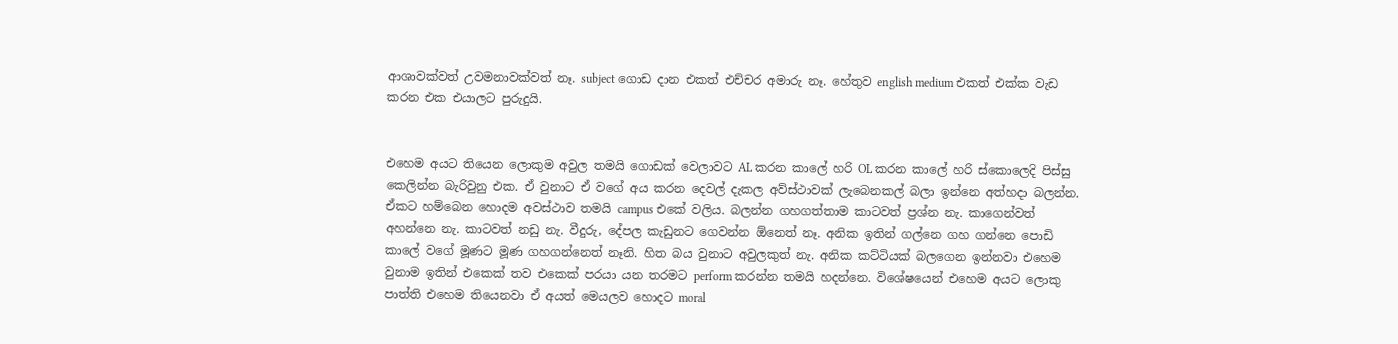ආශාවක්වත් උවමනාවක්වත් නෑ. subject ගොඩ දාන එකත් එච්චර අමාරු නෑ. හේතුව english medium එකත් එක්ක වැඩ කරන එක එයාලට පුරුදුයි.


එහෙම අයට තියෙන ලොකුම අවුල තමයි ගොඩක් වෙලාවට AL කරන කාලේ හරි OL කරන කාලේ හරි ස්කොලෙදි පිස්සු කෙලින්න බැරිවුනු එක. ඒ වුනාට ඒ වගේ අය කරන දෙවල් දැකල අව්ස්ථාවක් ලැබෙනකල් බලා ඉන්නෙ අත්හදා බලන්න. ඒකට හම්බෙන හොදම අවස්ථාව තමයි campus එකේ වලිය. බලන්න ගහගත්තාම කාටවත් ප්‍රශ්න නැ. කාගෙන්වත් අහන්නෙ නැ. කාටවත් නඩු නැ. වීදුරු, දේපල කැඩුනට ගෙවන්න ඕනෙත් නෑ. අනික ඉතින් ගල්නෙ ගහ ගන්නෙ පොඩි කාලේ වගේ මූණට මූණ ගහගන්නෙත් නෑනි. හිත බය වුනාට අවුලකුත් නැ. අනික කට්ටියක් බලගෙන ඉන්නවා එහෙම වුනාම ඉතින් එකෙක් තව එකෙක් පරයා යන තරමට perform කරන්න තමයි හදන්නෙ. විශේෂයෙන් එහෙම අයට ලොකු පාත්ති එහෙම තියෙනවා ඒ අයත් මෙයලව හොදට moral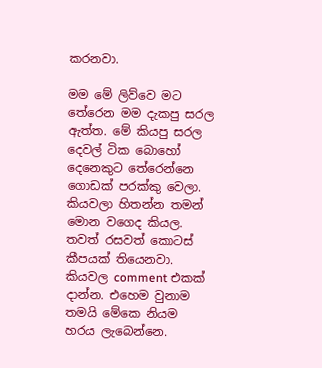කරනවා.

මම මේ ලිව්වෙ මට තේරෙන මම දැකපු සරල ඇත්ත. මේ කියපු සරල දෙවල් ටික බොහෝ දෙනෙකුට තේරෙන්නෙ ගොඩක් පරක්කු වෙලා. කියවලා හිතන්න තමන් මොන වගෙද කියල. තවත් රසවත් කොටස් කීපයක් තියෙනවා. කියවල comment එකක් දාන්න. එහෙම වුනාම තමයි මේකෙ නියම හරය ලැබෙන්නෙ.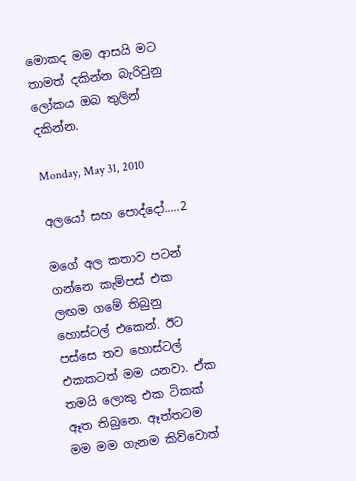මොකද මම ආසයි මට තාමත් දකින්න බැරිවුනු ලෝකය ඔබ තුලින් දකින්න.

Monday, May 31, 2010

අලයෝ සහ පොද්දෝ.....2

මගේ අල කතාව පටන් ගන්නෙ කැම්පස් එක ලඟම ගමේ තිබුනු හොස්ටල් එකෙන්. ඊට පස්සෙ තව හොස්ටල් එකකටත් මම යනවා. ඒක තමයි ලොකු එක ටිකක් ඈත තිබුනෙ. ඈත්තටම මම මම ගැනම කිව්වොත්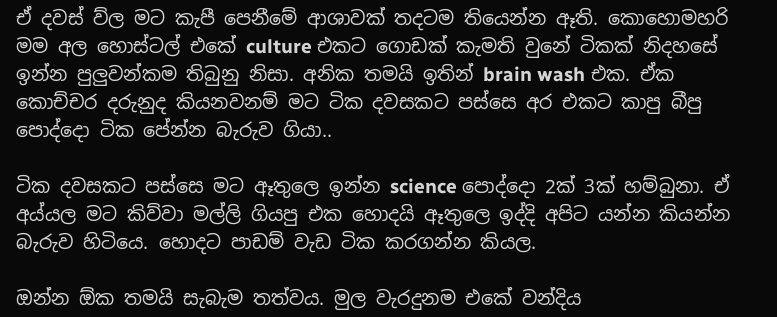ඒ දවස් ව්ල මට කැපී පෙනීමේ ආශාවක් තදටම තියෙන්න ඈති. කොහොමහරි මම අල හොස්ටල් එකේ culture එකට ගොඩක් කැමති වුනේ ටිකක් නිදහසේ ඉන්න පුලුවන්කම තිබුනු නිසා. අනික තමයි ඉතින් brain wash එක. ඒක කොච්චර දරුනුද කියනවනම් මට ටික දවසකට පස්සෙ අර එකට කාපු බීපු පොද්දො ටික පේන්න බැරුව ගියා..

ටික දවසකට පස්සෙ මට ඈතුලෙ ඉන්න science පොද්දො 2ක් 3ක් හම්බුනා. ඒ අය්යල මට කිව්වා මල්ලි ගියපු එක හොදයි ඈතුලෙ ඉද්දි අපිට යන්න කියන්න බැරුව හිටියෙ. හොදට පාඩම් වැඩ ටික කරගන්න කියල.

ඔන්න ඕක තමයි සැබැම තත්වය. මුල වැරදුනම එකේ වන්දිය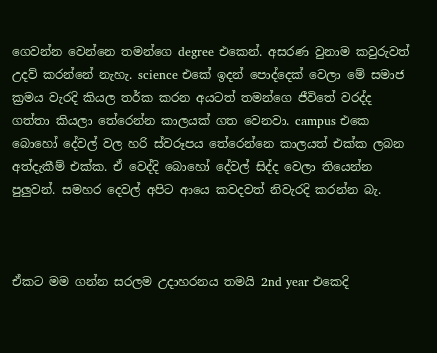ගෙවන්න වෙන්නෙ තමන්ගෙ degree එකෙන්. අසරණ වුනාම කවුරුවත් උදව් කරන්නේ නැහැ. science එකේ ඉදන් පොද්දෙක් වෙලා මේ සමාජ ක්‍රමය වැරදි කියල තර්ක කරන අයටත් තමන්ගෙ ජීවිතේ වරද්ද ගත්තා කියලා තේරෙන්න කාලයක් ගත වෙනවා. campus එකෙ බොහෝ දේවල් වල හරි ස්වරූපය තේරෙන්නෙ කාලයත් එක්ක ලබන අත්දැකීම් එක්ක. ඒ වෙද්දි බොහෝ දේවල් සිද්ද වෙලා තියෙන්න පුලුවන්. සමහර දෙවල් අපිට ආයෙ කවදවත් නිවැරදි කරන්න බැ.



ඒකට මම ගන්න සරලම උදාහරනය තමයි 2nd year එකෙදි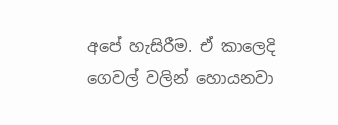අපේ හැසිරීම. ඒ කාලෙදි ගෙවල් වලින් හොයනවා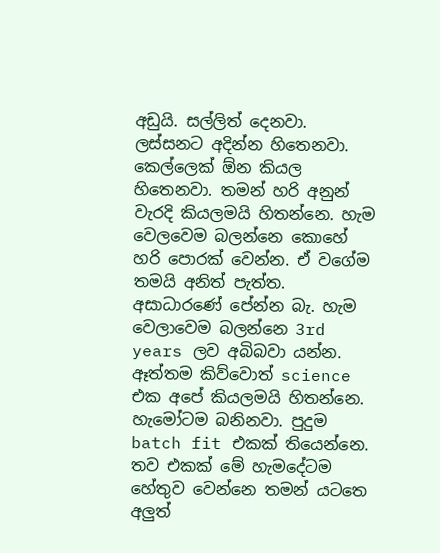අඩුයි. සල්ලිත් දෙනවා. ලස්සනට අදින්න හිතෙනවා. කෙල්ලෙක් ඕන කියල හිතෙනවා. තමන් හරි අනුන් වැරදි කියලමයි හිතන්නෙ. හැම වෙලවෙම බලන්නෙ කොහේ හරි පොරක් වෙන්න. ඒ වගේම තමයි අනිත් පැත්ත. අසාධාරණේ පේන්න බැ. හැම වෙලාවෙම බලන්නෙ 3rd years ලව අබිබවා යන්න. ඈත්තම කිව්වොත් science එක අපේ කියලමයි හිතන්නෙ. හැමෝටම බනිනවා. පුදුම batch fit එකක් තියෙන්නෙ. තව එකක් මේ හැමදේටම හේතුව වෙන්නෙ තමන් යටතෙ අලුත්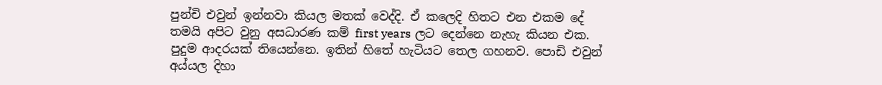පුන්චි එවුන් ඉන්නවා කියල මතක් වෙද්දි. ඒ කලෙදි හිතට එන එකම දේ තමයි අපිට වුනු අසධාරණ කම් first years ලට දෙන්නෙ නැහැ කියන එක. පුදුම ආදරයක් තියෙන්නෙ. ඉතින් හිතේ හැටියට තෙල ගහනව. පොඩි එවුන් අය්යල දිහා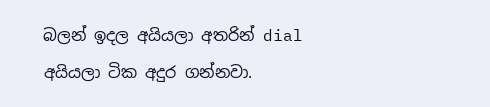බලන් ඉදල අයියලා අතරින් dial අයියලා ටික අදුර ගන්නවා.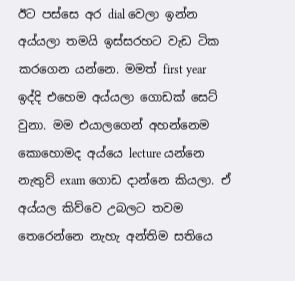ඊට පස්සෙ අර dial වෙලා ඉන්න අය්යලා තමයි ඉස්සරහට වැඩ ටික කරගෙන යන්නෙ. මමත් first year ඉද්දි එහෙම අය්යලා ගොඩක් සෙට් වුනා. මම එයාලගෙන් අහන්නෙම කොහොමද අය්යෙ lecture යන්නෙ නැතුව් exam ගොඩ දාන්නෙ කියලා. ඒ අය්යල කිව්වෙ උබලට තවම තෙරෙන්නෙ නැහැ අන්තිම සතියෙ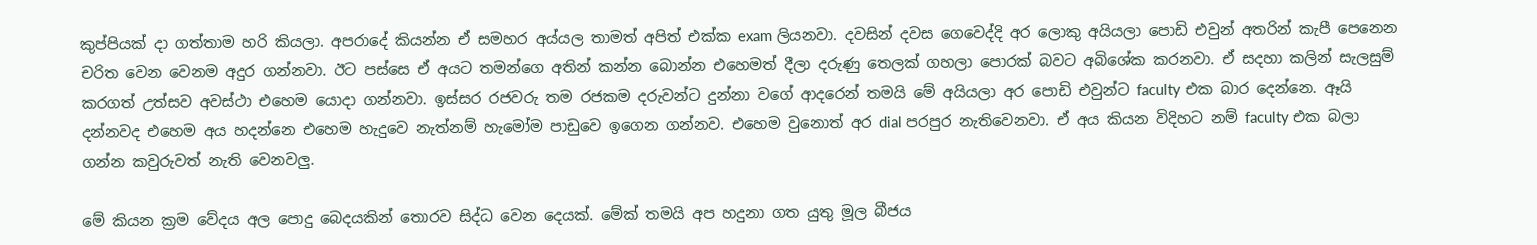කුප්පියක් දා ගත්තාම හරි කියලා. අපරාදේ කියන්න ඒ සමහර අය්යල තාමත් අපිත් එක්ක exam ලියනවා. දවසින් දවස ගෙවෙද්දි අර ලොකු අයියලා පොඩි එවුන් අතරින් කැපී පෙනෙන චරිත වෙන වෙනම අදුර ගන්නවා. ඊට පස්සෙ ඒ අයට තමන්ගෙ අතින් කන්න බොන්න එහෙමත් දීලා දරුණු තෙලක් ගහලා පොරක් බවට අබිශේක කරනවා. ඒ සදහා කලින් සැලසුම් කරගත් උත්සව අවස්ථා එහෙම යොදා ගන්නවා. ඉස්සර රජවරු තම රජකම දරුවන්ට දුන්නා වගේ ආදරෙන් තමයි මේ අයියලා අර පොඩි එවුන්ට faculty එක බාර දෙන්නෙ. ඈයි දන්නවද එහෙම අය හදන්නෙ එහෙම හැදුවෙ නැත්නම් හැමෝම පාඩුවෙ ඉගෙන ගන්නව. එහෙම වුනොත් අර dial පරපුර නැතිවෙනවා. ඒ අය කියන විදිහට නම් faculty එක බලා ගන්න කවුරුවත් නැති වෙනවලු.

මේ කියන ක්‍රම වේදය අල පොදු බෙදයකින් තොරව සිද්ධ වෙන දෙයක්. මේක් තමයි අප හදුනා ගත යුතු මූල බීජය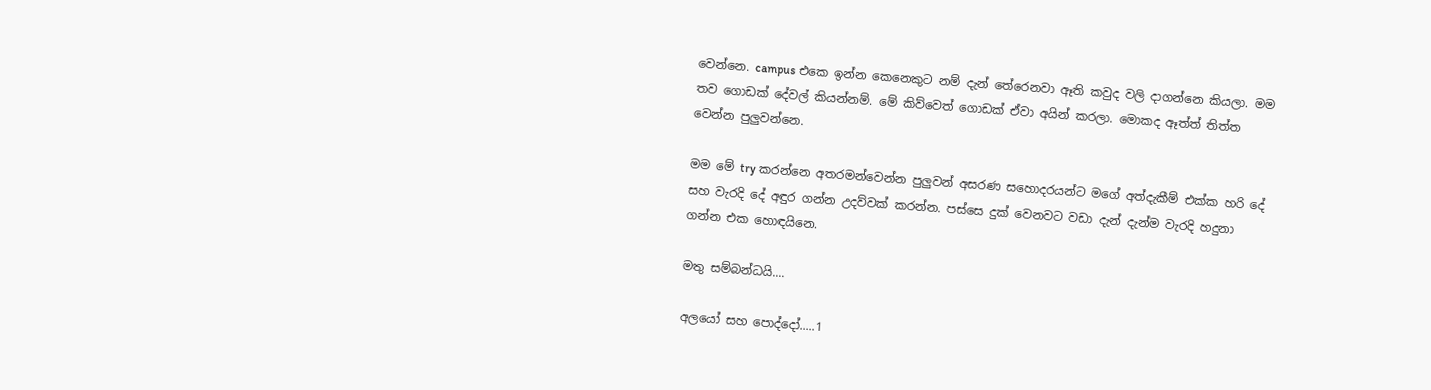වෙන්නෙ. campus එකෙ ඉන්න කෙනෙකුට නම් දැන් තේරෙනවා ඈති කවුද වලි දාගන්නෙ කියලා. මම තව ගොඩක් දේවල් කියන්නම්. මේ කිව්වෙත් ගොඩක් ඒවා අයින් කරලා. මොකද ඈත්ත් තිත්ත වෙන්න පුලුවන්නෙ.

මම මේ try කරන්නෙ අතරමන්වෙන්න පුලුවන් අසරණ සහොදරයන්ට මගේ අත්දැකීම් එක්ක හරි දේ සහ වැරදි දේ අඳුර ගන්න උදව්වක් කරන්න. පස්සෙ දුක් වෙනවට වඩා දැන් දැන්ම වැරදි හදුනා ගන්න එක හොඳයිනෙ.

මතු සම්බන්ධයි....

අලයෝ සහ පොද්දෝ.....1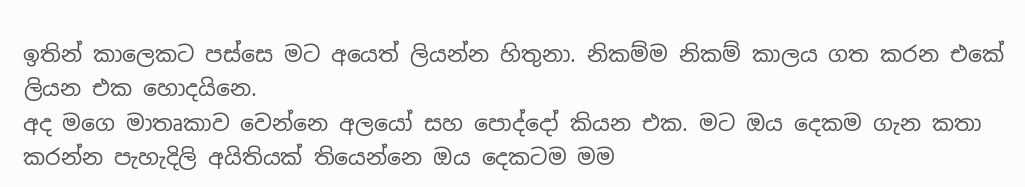ඉතින් කාලෙකට පස්සෙ මට අයෙත් ලියන්න හිතුනා. නිකම්ම නිකම් කාලය ගත කරන එකේ ලියන එක හොදයිනෙ.
අද මගෙ මාතෘකාව වෙන්නෙ අලයෝ සහ පොද්දෝ කියන එක. මට ඔය දෙකම ගැන කතා කරන්න පැහැදිලි අයිතියක් තියෙන්නෙ ඔය දෙකටම මම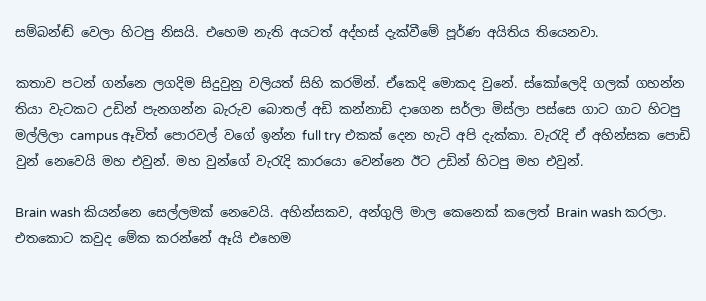සම්බන්ඬ් වෙලා හිටපු නිසයි. එහෙම නැති අයටත් අද්හස් දැක්වීමේ පූර්ණ අයිතිය තියෙනවා.

කතාව පටන් ගන්නෙ ලගදිම සිදුවුනු වලියත් සිහි කරමින්. ඒකෙදි මොකද වුනේ. ස්කෝලෙදි ගලක් ගහන්න තියා වැටකට උඩින් පැනගන්න බැරුව බොතල් අඩි කන්නාඩි දාගෙන සර්ලා මිස්ලා පස්සෙ ගාට ගාට හිටපු මල්ලිලා campus ඈවිත් පොරවල් වගේ ඉන්න full try එකක් දෙන හැටි අපි දැක්කා. වැරැදි ඒ අහින්සක පොඩි වුන් නෙවෙයි මහ එවුන්. මහ වුන්ගේ වැරැදි කාරයො වෙන්නෙ ඊට උඩින් හිටපු මහ එවුන්.

Brain wash කියන්නෙ සෙල්ලමක් නෙවෙයි. අහින්සකව, අන්ගුලි මාල කෙනෙක් කලෙත් Brain wash කරලා. එතකොට කවුද මේක කරන්නේ ඈයි එහෙම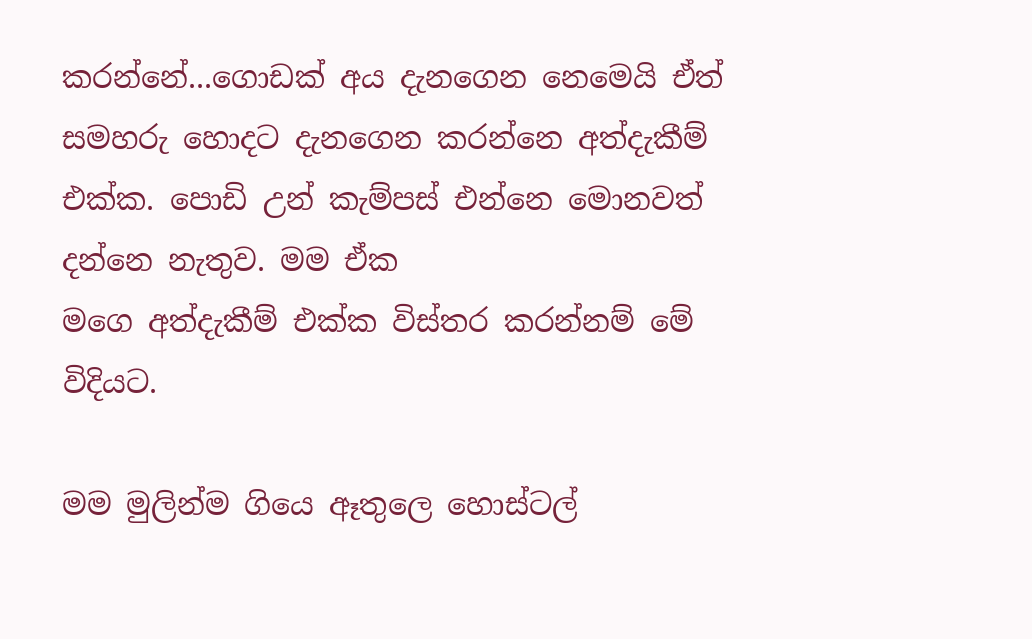කරන්නේ...ගොඩක් අය දැනගෙන නෙමෙයි ඒත් සමහරු හොදට දැනගෙන කරන්නෙ අත්දැකීම් එක්ක. පොඩි උන් කැම්පස් එන්නෙ මොනවත් දන්නෙ නැතුව. මම ඒක
මගෙ අත්දැකීම් එක්ක විස්තර කරන්නම් මේ විදියට.

මම මුලින්ම ගියෙ ඈතුලෙ හොස්ටල්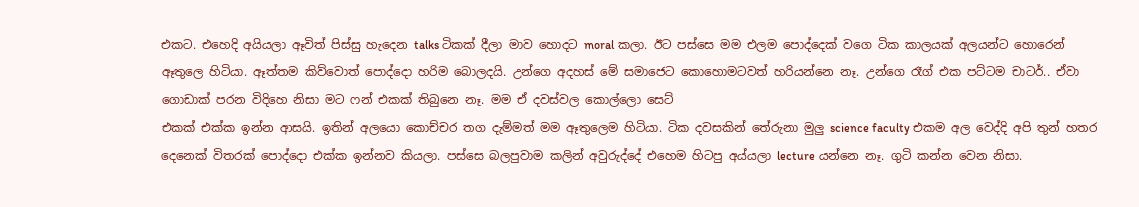එකට. එහෙදි අයියලා ඈවිත් පිස්සු හැදෙන talks ටිකක් දීලා මාව හොදට moral කලා. ඊට පස්සෙ මම එලම පොද්දෙක් වගෙ ටික කාලයක් අලයන්ට හොරෙන් ඈතුලෙ හිටියා. ඈත්තම කිව්වොත් පොද්දො හරිම බොලදයි. උන්ගෙ අදහස් මේ සමාජෙට කොහොමටවත් හරියන්නෙ නෑ. උන්ගෙ රෑග් එක පට්ටම චාටර්.. ඒවා ගොඩාක් පරන විදිහෙ නිසා මට ෆන් එකක් තිබුනෙ නෑ. මම ඒ දවස්වල කොල්ලො සෙට්
එකක් එක්ක ඉන්න ආසයි. ඉතින් අලයො කොච්චර තග දැම්මත් මම ඈතුලෙම හිටියා. ටික දවසකින් තේරුනා මුලු science faculty එකම අල වෙද්දි අපි තුන් හතර දෙනෙක් විතරක් පොද්දො එක්ක ඉන්නව කියලා. පස්සෙ බලපුවාම කලින් අවුරුද්දේ එහෙම හිටපු අය්යලා lecture යන්නෙ නෑ. ගුටි කන්න වෙන නිසා.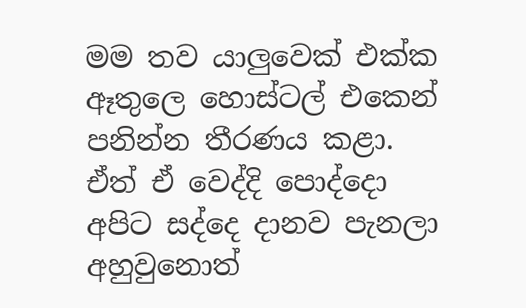මම තව යාලුවෙක් එක්ක ඈතුලෙ හොස්ටල් එකෙන් පනින්න තීරණය කළා. ඒත් ඒ වෙද්දි පොද්දො අපිට සද්දෙ දානව පැනලා අහුවුනොත්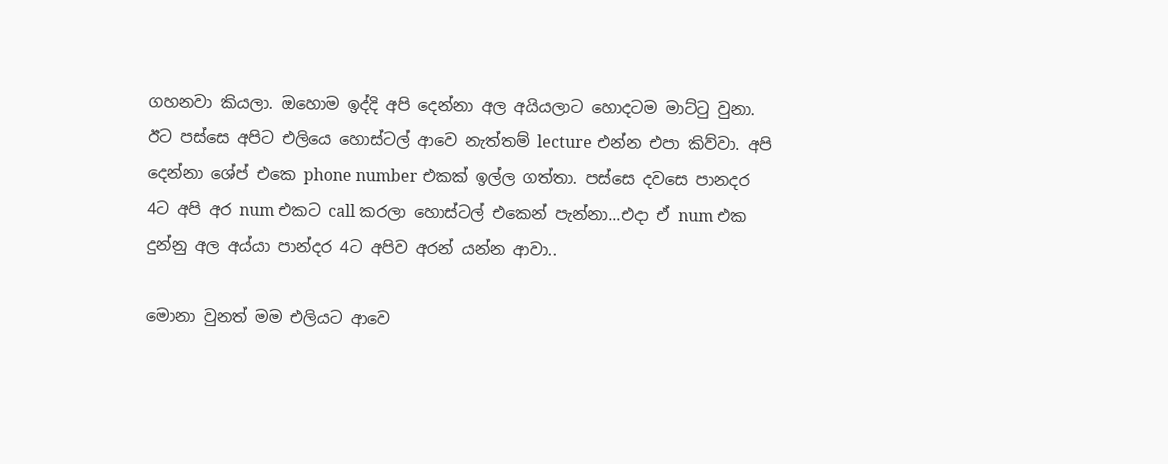ගහනවා කියලා. ඔහොම ඉද්දි අපි දෙන්නා අල අයියලාට හොදටම මාට්ටු වුනා. ඊට පස්සෙ අපිට එලියෙ හොස්ටල් ආවෙ නැත්තම් lecture එන්න එපා කිව්වා. අපි දෙන්නා ශේප් එකෙ phone number එකක් ඉල්ල ගත්තා. පස්සෙ දවසෙ පානදර 4ට අපි අර num එකට call කරලා හොස්ටල් එකෙන් පැන්නා...එදා ඒ num එක දුන්නු අල අය්යා පාන්දර 4ට අපිව අරන් යන්න ආවා..

මොනා වුනත් මම එලියට ආවෙ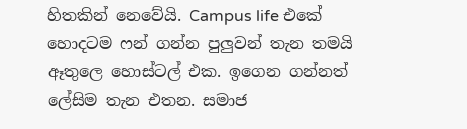හිතකින් නෙවේයි. Campus life එකේ හොදටම ෆන් ගන්න පුලුවන් තැන තමයි ඈතුලෙ හොස්ටල් එක. ඉගෙන ගන්නත් ලේසිම තැන එතන. සමාජ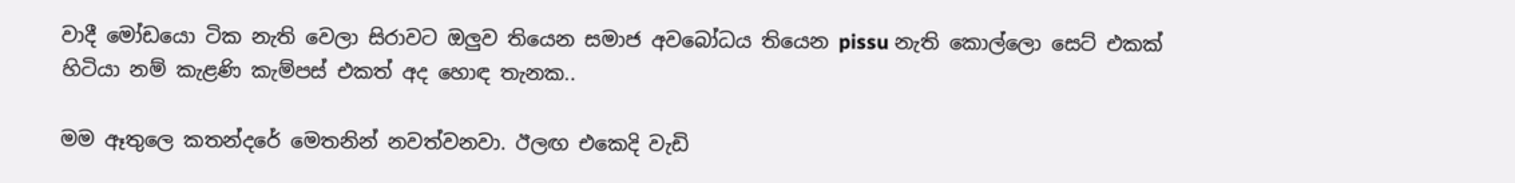වාදී මෝඩයො ටික නැති වෙලා සිරාවට ඔලුව තියෙන සමාජ අවබෝධය තියෙන pissu නැති කොල්ලො සෙට් එකක් හිටියා නම් කැළණි කැම්පස් එකත් අද හොඳ තැනක..

මම ඈතුලෙ කතන්දරේ මෙතනින් නවත්වනවා. ඊලඟ එකෙදි වැඩි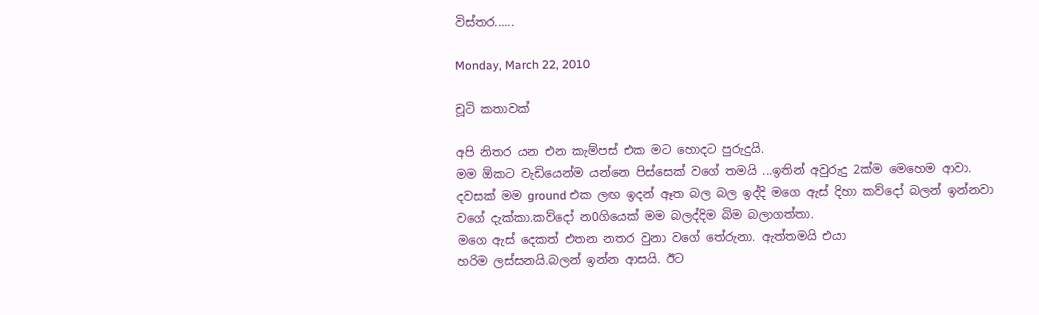විස්තර......

Monday, March 22, 2010

චූටි කතාවක්

අපි නිතර යන එන කැම්පස් එක මට හොදට පුරුදුයි.
මම ඕකට වැඩියෙන්ම යන්නෙ පිස්සෙක් වගේ තමයි ...ඉතින් අවුරුදු 2ක්ම මෙහෙම ආවා.
දවසක් මම ground එක ලඟ ඉදන් ඈත බල බල ඉද්දි මගෙ ඇස් දිහා කව්දෝ බලන් ඉන්නවා
වගේ දැක්කා.කව්දෝ න0ගියෙක් මම බලද්දිම බිම බලාගත්තා.
මගෙ ඇස් දෙකත් එතන නතර වුනා වගේ තේරුනා. ඇත්තමයි එයා
හරිම ලස්සනයි.බලන් ඉන්න ආසයි. ඊට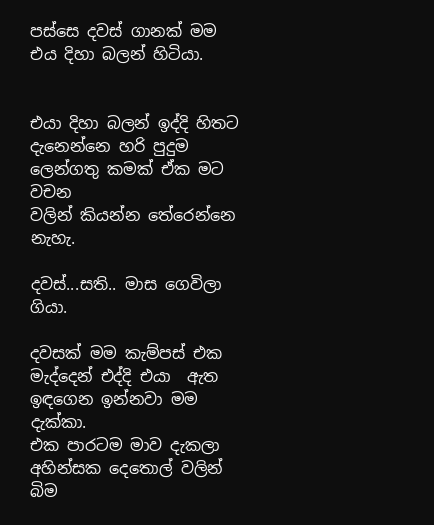පස්සෙ දවස් ගානක් මම එය දිහා බලන් හිටියා.


එයා දිහා බලන් ඉද්දි හිතට දැනෙන්නෙ හරි පුදුම ලෙන්ගතු කමක් ඒක මට වචන
වලින් කියන්න තේරෙන්නෙ නැහැ.

දවස්...සති.. මාස ගෙවිලා ගියා.

දවසක් මම කැම්පස් එක මැද්දෙන් එද්දි එයා  ඇත ඉඳගෙන ඉන්නවා මම දැක්කා.
එක පාරටම මාව දැකලා අහින්සක දෙතොල් වලින් බිම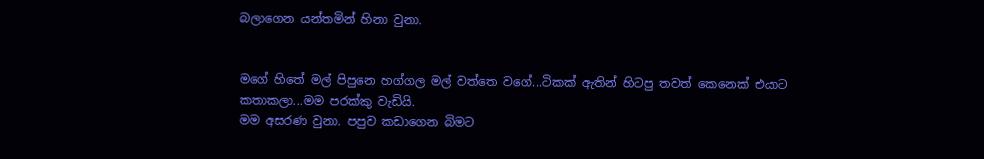බලාගෙන යන්තමින් හිනා වුනා.


මගේ හිතේ මල් පිපුනෙ හග්ගල මල් වත්තෙ වගේ...ටිකක් ඇතින් හිටපු තවත් කෙනෙක් එයාට කතාකලා...මම පරක්කු වැඩියි.
මම අසරණ වුනා. පපුව කඩාගෙන බිමට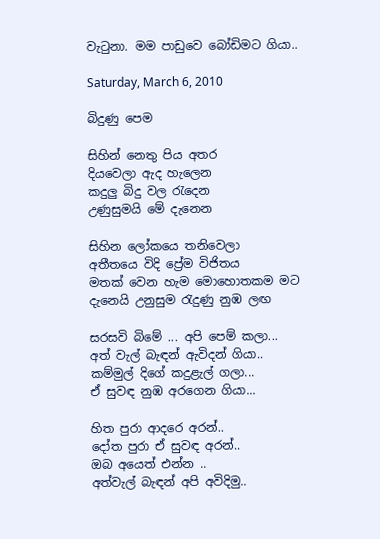වැටුනා. මම පාඩුවෙ බෝඩිමට ගියා..

Saturday, March 6, 2010

බිදුණු පෙම

සිහින් නෙතු පිය අතර
දියවෙලා ඇද හැලෙන
කදුලු බිදු වල රැදෙන
උණුසුමයි මේ දැනෙන

සිහින ලෝකයෙ තනිවෙලා
අතීතයෙ විදි ප්‍රේම විජිතය
මතක් වෙන හැම මොහොතකම මට
දැනෙයි උනුසුම රැදුණු නුඹ ලඟ

සරසවි බිමේ ... අපි පෙම් කලා...
අත් වැල් බැඳන් ඇවිදන් ගියා..
කම්මුල් දිගේ කදුළැල් ගලා...
ඒ සුවඳ නුඹ අරගෙන ගියා...

හිත පුරා ආදරෙ අරන්..
දෝත පුරා ඒ සුවඳ අරන්..
ඔබ අයෙත් එන්න ..
අත්වැල් බැඳන් අපි අවිදිමු..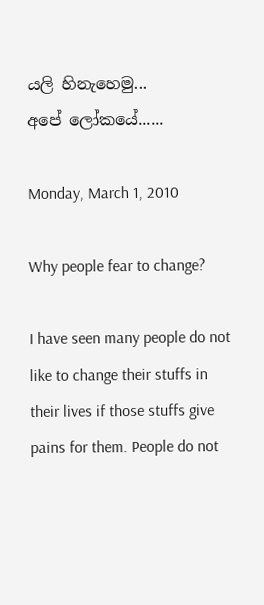යලි හිනැහෙමු...
අපේ ලෝකයේ......

Monday, March 1, 2010

Why people fear to change?

I have seen many people do not like to change their stuffs in their lives if those stuffs give pains for them. People do not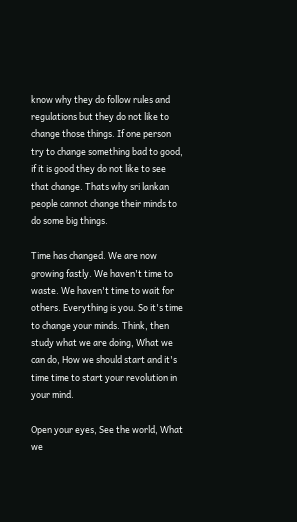know why they do follow rules and regulations but they do not like to change those things. If one person try to change something bad to good, if it is good they do not like to see that change. Thats why sri lankan people cannot change their minds to do some big things.

Time has changed. We are now growing fastly. We haven't time to waste. We haven't time to wait for others. Everything is you. So it's time to change your minds. Think, then study what we are doing, What we can do, How we should start and it's time time to start your revolution in your mind.

Open your eyes, See the world, What we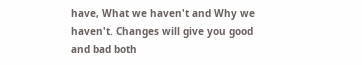have, What we haven't and Why we haven't. Changes will give you good and bad both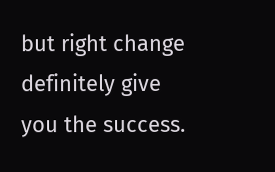but right change definitely give you the success.